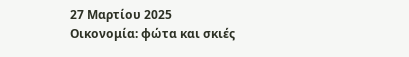27 Μαρτίου 2025
Οικονομία: φώτα και σκιές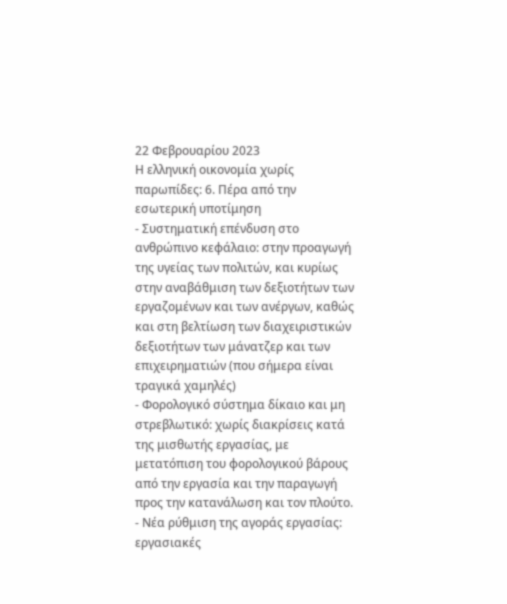22 Φεβρουαρίου 2023
Η ελληνική οικονομία χωρίς παρωπίδες: 6. Πέρα από την εσωτερική υποτίμηση
- Συστηματική επένδυση στο ανθρώπινο κεφάλαιο: στην προαγωγή της υγείας των πολιτών, και κυρίως στην αναβάθμιση των δεξιοτήτων των εργαζομένων και των ανέργων, καθώς και στη βελτίωση των διαχειριστικών δεξιοτήτων των μάνατζερ και των επιχειρηματιών (που σήμερα είναι τραγικά χαμηλές)
- Φορολογικό σύστημα δίκαιο και μη στρεβλωτικό: χωρίς διακρίσεις κατά της μισθωτής εργασίας, με μετατόπιση του φορολογικού βάρους από την εργασία και την παραγωγή προς την κατανάλωση και τον πλούτο.
- Νέα ρύθμιση της αγοράς εργασίας: εργασιακές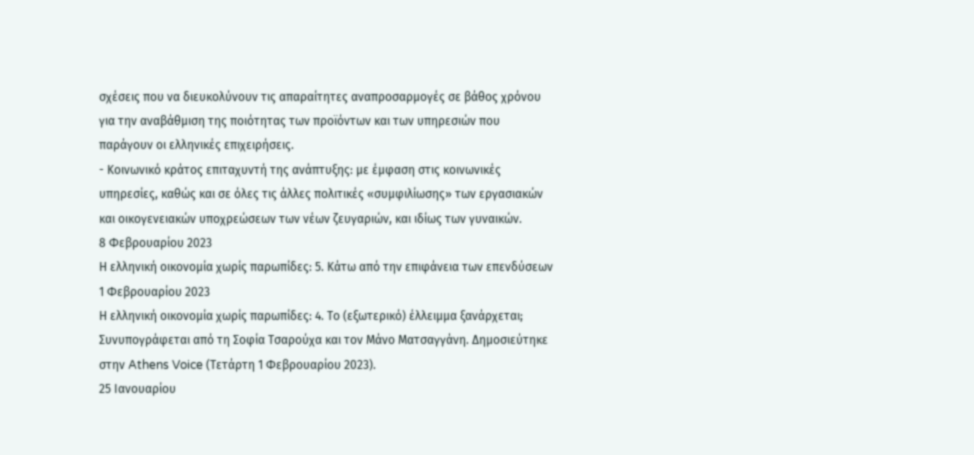σχέσεις που να διευκολύνουν τις απαραίτητες αναπροσαρμογές σε βάθος χρόνου για την αναβάθμιση της ποιότητας των προϊόντων και των υπηρεσιών που παράγουν οι ελληνικές επιχειρήσεις.
- Κοινωνικό κράτος επιταχυντή της ανάπτυξης: με έμφαση στις κοινωνικές υπηρεσίες, καθώς και σε όλες τις άλλες πολιτικές «συμφιλίωσης» των εργασιακών και οικογενειακών υποχρεώσεων των νέων ζευγαριών, και ιδίως των γυναικών.
8 Φεβρουαρίου 2023
Η ελληνική οικονομία χωρίς παρωπίδες: 5. Κάτω από την επιφάνεια των επενδύσεων
1 Φεβρουαρίου 2023
Η ελληνική οικονομία χωρίς παρωπίδες: 4. Το (εξωτερικό) έλλειμμα ξανάρχεται;
Συνυπογράφεται από τη Σοφία Τσαρούχα και τον Μάνο Ματσαγγάνη. Δημοσιεύτηκε στην Athens Voice (Τετάρτη 1 Φεβρουαρίου 2023).
25 Ιανουαρίου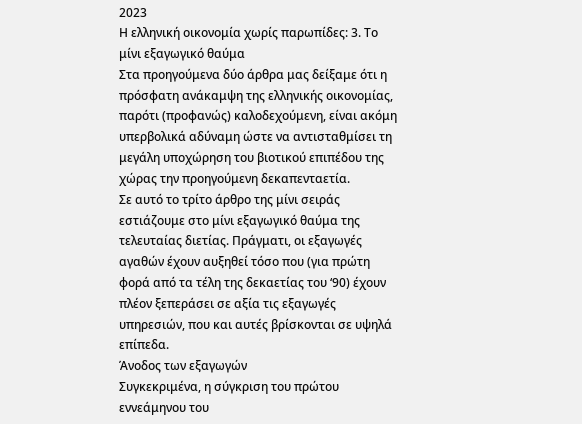2023
Η ελληνική οικονομία χωρίς παρωπίδες: 3. Το μίνι εξαγωγικό θαύμα
Στα προηγούμενα δύο άρθρα μας δείξαμε ότι η πρόσφατη ανάκαμψη της ελληνικής οικονομίας, παρότι (προφανώς) καλοδεχούμενη, είναι ακόμη υπερβολικά αδύναμη ώστε να αντισταθμίσει τη μεγάλη υποχώρηση του βιοτικού επιπέδου της χώρας την προηγούμενη δεκαπενταετία.
Σε αυτό το τρίτο άρθρο της μίνι σειράς εστιάζουμε στο μίνι εξαγωγικό θαύμα της τελευταίας διετίας. Πράγματι, οι εξαγωγές αγαθών έχουν αυξηθεί τόσο που (για πρώτη φορά από τα τέλη της δεκαετίας του ‘90) έχουν πλέον ξεπεράσει σε αξία τις εξαγωγές υπηρεσιών, που και αυτές βρίσκονται σε υψηλά επίπεδα.
Άνοδος των εξαγωγών
Συγκεκριμένα, η σύγκριση του πρώτου εννεάμηνου του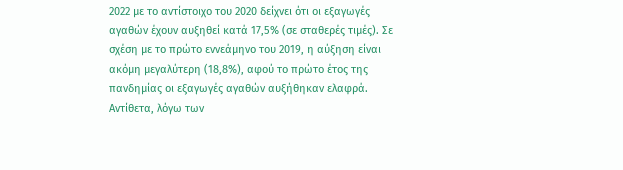2022 με το αντίστοιχο του 2020 δείχνει ότι οι εξαγωγές αγαθών έχουν αυξηθεί κατά 17,5% (σε σταθερές τιμές). Σε σχέση με το πρώτο εννεάμηνο του 2019, η αύξηση είναι ακόμη μεγαλύτερη (18,8%), αφού το πρώτο έτος της πανδημίας οι εξαγωγές αγαθών αυξήθηκαν ελαφρά.
Αντίθετα, λόγω των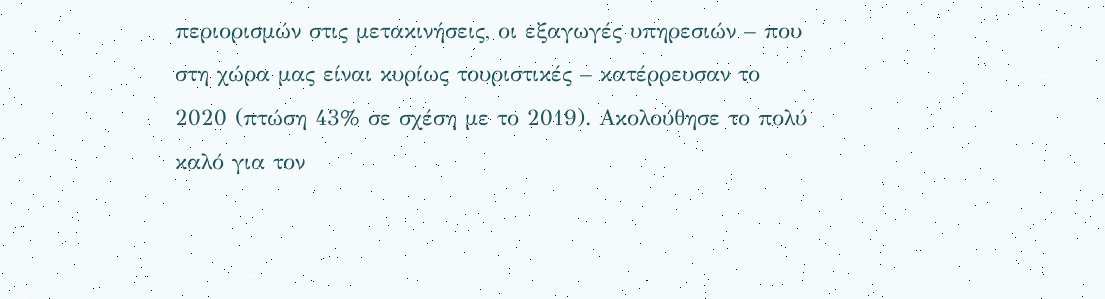περιορισμών στις μετακινήσεις, οι εξαγωγές υπηρεσιών – που στη χώρα μας είναι κυρίως τουριστικές – κατέρρευσαν το 2020 (πτώση 43% σε σχέση με το 2019). Ακολούθησε το πολύ καλό για τον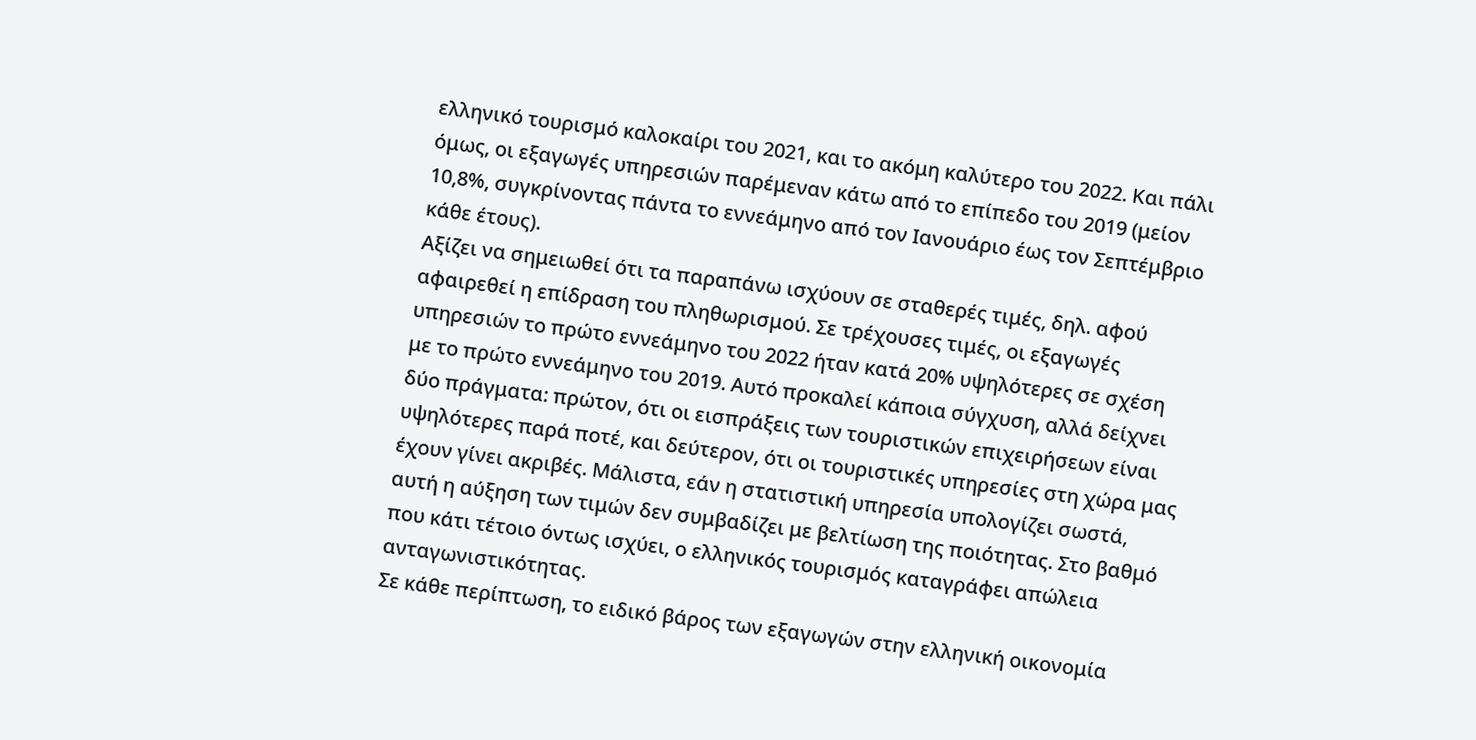ελληνικό τουρισμό καλοκαίρι του 2021, και το ακόμη καλύτερο του 2022. Και πάλι όμως, οι εξαγωγές υπηρεσιών παρέμεναν κάτω από το επίπεδο του 2019 (μείον 10,8%, συγκρίνοντας πάντα το εννεάμηνο από τον Ιανουάριο έως τον Σεπτέμβριο κάθε έτους).
Αξίζει να σημειωθεί ότι τα παραπάνω ισχύουν σε σταθερές τιμές, δηλ. αφού αφαιρεθεί η επίδραση του πληθωρισμού. Σε τρέχουσες τιμές, οι εξαγωγές υπηρεσιών το πρώτο εννεάμηνο του 2022 ήταν κατά 20% υψηλότερες σε σχέση με το πρώτο εννεάμηνο του 2019. Αυτό προκαλεί κάποια σύγχυση, αλλά δείχνει δύο πράγματα: πρώτον, ότι οι εισπράξεις των τουριστικών επιχειρήσεων είναι υψηλότερες παρά ποτέ, και δεύτερον, ότι οι τουριστικές υπηρεσίες στη χώρα μας έχουν γίνει ακριβές. Μάλιστα, εάν η στατιστική υπηρεσία υπολογίζει σωστά, αυτή η αύξηση των τιμών δεν συμβαδίζει με βελτίωση της ποιότητας. Στο βαθμό που κάτι τέτοιο όντως ισχύει, ο ελληνικός τουρισμός καταγράφει απώλεια ανταγωνιστικότητας.
Σε κάθε περίπτωση, το ειδικό βάρος των εξαγωγών στην ελληνική οικονομία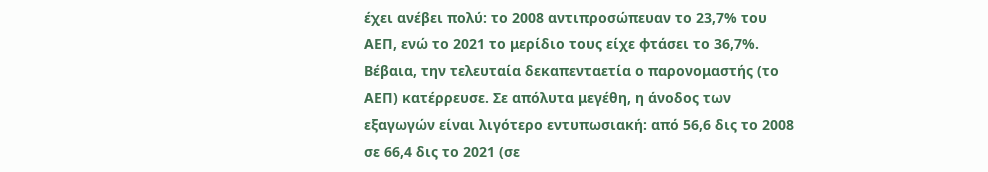έχει ανέβει πολύ: το 2008 αντιπροσώπευαν το 23,7% του ΑΕΠ, ενώ το 2021 το μερίδιο τους είχε φτάσει το 36,7%. Βέβαια, την τελευταία δεκαπενταετία ο παρονομαστής (το ΑΕΠ) κατέρρευσε. Σε απόλυτα μεγέθη, η άνοδος των εξαγωγών είναι λιγότερο εντυπωσιακή: από 56,6 δις το 2008 σε 66,4 δις το 2021 (σε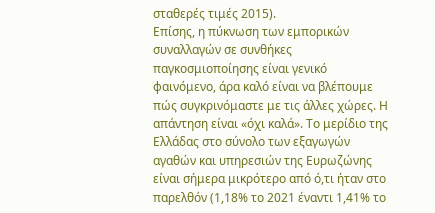σταθερές τιμές 2015).
Επίσης, η πύκνωση των εμπορικών συναλλαγών σε συνθήκες παγκοσμιοποίησης είναι γενικό φαινόμενο, άρα καλό είναι να βλέπουμε πώς συγκρινόμαστε με τις άλλες χώρες. Η απάντηση είναι «όχι καλά». Το μερίδιο της Ελλάδας στο σύνολο των εξαγωγών αγαθών και υπηρεσιών της Ευρωζώνης είναι σήμερα μικρότερο από ό,τι ήταν στο παρελθόν (1,18% το 2021 έναντι 1,41% το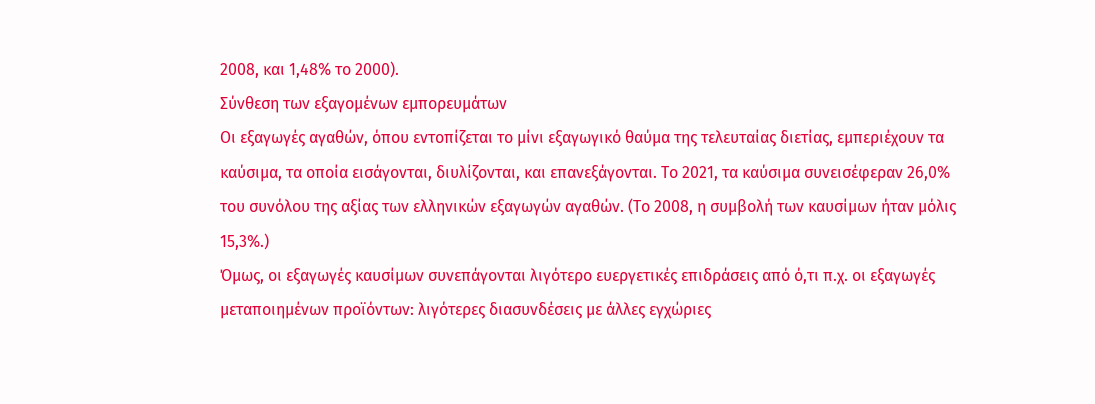2008, και 1,48% το 2000).
Σύνθεση των εξαγομένων εμπορευμάτων
Οι εξαγωγές αγαθών, όπου εντοπίζεται το μίνι εξαγωγικό θαύμα της τελευταίας διετίας, εμπεριέχουν τα καύσιμα, τα οποία εισάγονται, διυλίζονται, και επανεξάγονται. Το 2021, τα καύσιμα συνεισέφεραν 26,0% του συνόλου της αξίας των ελληνικών εξαγωγών αγαθών. (Το 2008, η συμβολή των καυσίμων ήταν μόλις 15,3%.)
Όμως, οι εξαγωγές καυσίμων συνεπάγονται λιγότερο ευεργετικές επιδράσεις από ό,τι π.χ. οι εξαγωγές μεταποιημένων προϊόντων: λιγότερες διασυνδέσεις με άλλες εγχώριες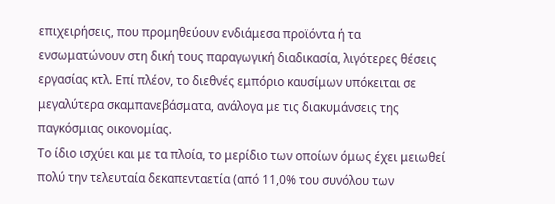επιχειρήσεις, που προμηθεύουν ενδιάμεσα προϊόντα ή τα ενσωματώνουν στη δική τους παραγωγική διαδικασία, λιγότερες θέσεις εργασίας κτλ. Επί πλέον, το διεθνές εμπόριο καυσίμων υπόκειται σε μεγαλύτερα σκαμπανεβάσματα, ανάλογα με τις διακυμάνσεις της παγκόσμιας οικονομίας.
Το ίδιο ισχύει και με τα πλοία, το μερίδιο των οποίων όμως έχει μειωθεί πολύ την τελευταία δεκαπενταετία (από 11,0% του συνόλου των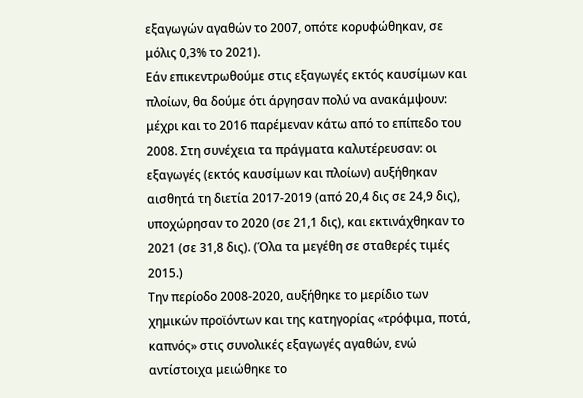εξαγωγών αγαθών το 2007, οπότε κορυφώθηκαν, σε μόλις 0,3% το 2021).
Εάν επικεντρωθούμε στις εξαγωγές εκτός καυσίμων και πλοίων, θα δούμε ότι άργησαν πολύ να ανακάμψουν: μέχρι και το 2016 παρέμεναν κάτω από το επίπεδο του 2008. Στη συνέχεια τα πράγματα καλυτέρευσαν: οι εξαγωγές (εκτός καυσίμων και πλοίων) αυξήθηκαν αισθητά τη διετία 2017-2019 (από 20,4 δις σε 24,9 δις), υποχώρησαν το 2020 (σε 21,1 δις), και εκτινάχθηκαν το 2021 (σε 31,8 δις). (Όλα τα μεγέθη σε σταθερές τιμές 2015.)
Την περίοδο 2008-2020, αυξήθηκε το μερίδιο των χημικών προϊόντων και της κατηγορίας «τρόφιμα, ποτά, καπνός» στις συνολικές εξαγωγές αγαθών, ενώ αντίστοιχα μειώθηκε το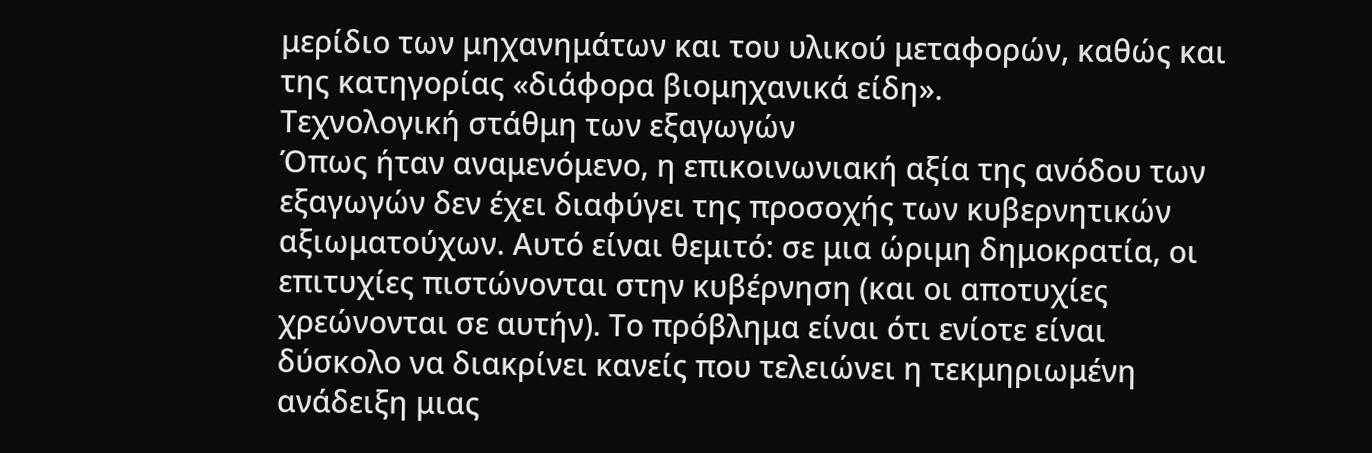μερίδιο των μηχανημάτων και του υλικού μεταφορών, καθώς και της κατηγορίας «διάφορα βιομηχανικά είδη».
Τεχνολογική στάθμη των εξαγωγών
Όπως ήταν αναμενόμενο, η επικοινωνιακή αξία της ανόδου των εξαγωγών δεν έχει διαφύγει της προσοχής των κυβερνητικών αξιωματούχων. Αυτό είναι θεμιτό: σε μια ώριμη δημοκρατία, οι επιτυχίες πιστώνονται στην κυβέρνηση (και οι αποτυχίες χρεώνονται σε αυτήν). Το πρόβλημα είναι ότι ενίοτε είναι δύσκολο να διακρίνει κανείς που τελειώνει η τεκμηριωμένη ανάδειξη μιας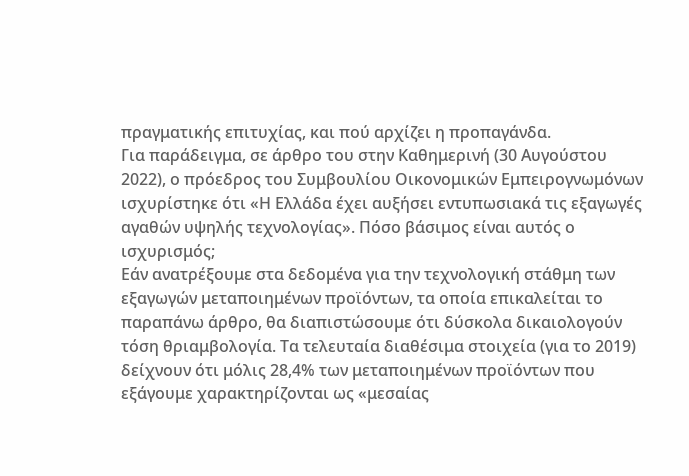πραγματικής επιτυχίας, και πού αρχίζει η προπαγάνδα.
Για παράδειγμα, σε άρθρο του στην Καθημερινή (30 Αυγούστου 2022), ο πρόεδρος του Συμβουλίου Οικονομικών Εμπειρογνωμόνων ισχυρίστηκε ότι «Η Ελλάδα έχει αυξήσει εντυπωσιακά τις εξαγωγές αγαθών υψηλής τεχνολογίας». Πόσο βάσιμος είναι αυτός ο ισχυρισμός;
Εάν ανατρέξουμε στα δεδομένα για την τεχνολογική στάθμη των εξαγωγών μεταποιημένων προϊόντων, τα οποία επικαλείται το παραπάνω άρθρο, θα διαπιστώσουμε ότι δύσκολα δικαιολογούν τόση θριαμβολογία. Τα τελευταία διαθέσιμα στοιχεία (για το 2019) δείχνουν ότι μόλις 28,4% των μεταποιημένων προϊόντων που εξάγουμε χαρακτηρίζονται ως «μεσαίας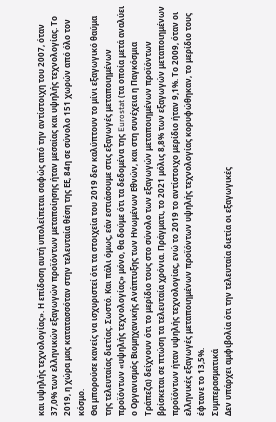και υψηλής τεχνολογίας». Η επίδοση αυτή υπολείπεται σαφώς από την αντίστοιχη του 2007, όταν 37,0% των ελληνικών εξαγωγών προϊόντων μεταποίησης ήταν μεσαίας και υψηλής τεχνολογίας. Το 2019, η χώρα μας κατατασσόταν στην τελευταία θέση της ΕΕ, 84η σε σύνολο 151 χωρών από όλο τον κόσμο.
Θα μπορούσε κανείς να ισχυριστεί ότι τα στοιχεία του 2019 δεν καλύπτουν το μίνι εξαγωγικό θαύμα της τελευταίας διετίας. Σωστό. Και πάλι όμως, εάν εστιάσουμε στις εξαγωγές μεταποιημένων προϊόντων «υψηλής τεχνολογίας» μόνο, θα δούμε ότι τα δεδομένα της Eurostat (τα οποία μετά αναλύει ο Οργανισμός Βιομηχανικής Ανάπτυξης των Ηνωμένων Εθνών, και στη συνέχεια η Παγκόσμια Τράπεζα) δείχνουν ότι το μερίδιο τους στο σύνολο των εξαγωγών μεταποιημένων προϊόντων βρίσκεται σε πτώση τα τελευταία χρόνια. Πράγματι, το 2021 μόλις 8,8% των εξαγωγών μεταποιημένων προϊόντων ήταν υψηλής τεχνολογίας, ενώ το 2019 το αντίστοιχο μερίδιο ήταν 9,1%. Το 2009, όταν οι ελληνικές εξαγωγές μεταποιημένων προϊόντων υψηλής τεχνολογίας κορυφώθηκαν, το μερίδιο τους έφτανε το 13,5%.
Συμπερασματικά
Δεν υπάρχει αμφιβολία ότι την τελευταία διετία οι εξαγωγικές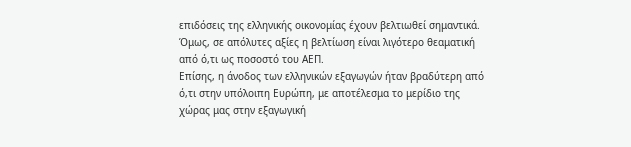επιδόσεις της ελληνικής οικονομίας έχουν βελτιωθεί σημαντικά.
Όμως, σε απόλυτες αξίες η βελτίωση είναι λιγότερο θεαματική από ό,τι ως ποσοστό του ΑΕΠ.
Επίσης, η άνοδος των ελληνικών εξαγωγών ήταν βραδύτερη από ό,τι στην υπόλοιπη Ευρώπη, με αποτέλεσμα το μερίδιο της χώρας μας στην εξαγωγική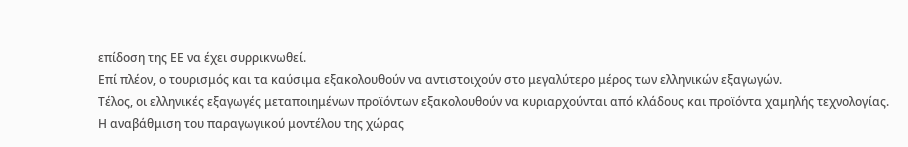επίδοση της ΕΕ να έχει συρρικνωθεί.
Επί πλέον, ο τουρισμός και τα καύσιμα εξακολουθούν να αντιστοιχούν στο μεγαλύτερο μέρος των ελληνικών εξαγωγών.
Τέλος, οι ελληνικές εξαγωγές μεταποιημένων προϊόντων εξακολουθούν να κυριαρχούνται από κλάδους και προϊόντα χαμηλής τεχνολογίας.
Η αναβάθμιση του παραγωγικού μοντέλου της χώρας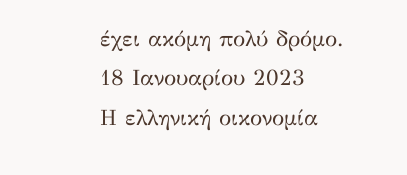έχει ακόμη πολύ δρόμο.
18 Ιανουαρίου 2023
Η ελληνική οικονομία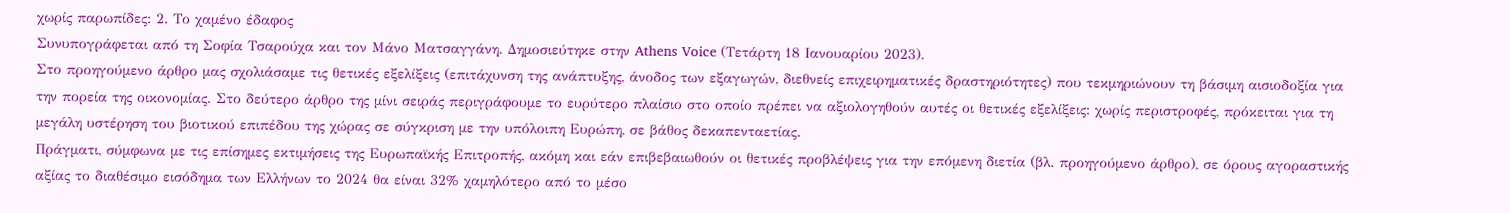χωρίς παρωπίδες: 2. Το χαμένο έδαφος
Συνυπογράφεται από τη Σοφία Τσαρούχα και τον Μάνο Ματσαγγάνη. Δημοσιεύτηκε στην Athens Voice (Τετάρτη 18 Ιανουαρίου 2023).
Στο προηγούμενο άρθρο μας σχολιάσαμε τις θετικές εξελίξεις (επιτάχυνση της ανάπτυξης, άνοδος των εξαγωγών, διεθνείς επιχειρηματικές δραστηριότητες) που τεκμηριώνουν τη βάσιμη αισιοδοξία για την πορεία της οικονομίας. Στο δεύτερο άρθρο της μίνι σειράς περιγράφουμε το ευρύτερο πλαίσιο στο οποίο πρέπει να αξιολογηθούν αυτές οι θετικές εξελίξεις: χωρίς περιστροφές, πρόκειται για τη μεγάλη υστέρηση του βιοτικού επιπέδου της χώρας σε σύγκριση με την υπόλοιπη Ευρώπη, σε βάθος δεκαπενταετίας.
Πράγματι, σύμφωνα με τις επίσημες εκτιμήσεις της Ευρωπαϊκής Επιτροπής, ακόμη και εάν επιβεβαιωθούν οι θετικές προβλέψεις για την επόμενη διετία (βλ. προηγούμενο άρθρο), σε όρους αγοραστικής αξίας το διαθέσιμο εισόδημα των Ελλήνων το 2024 θα είναι 32% χαμηλότερο από το μέσο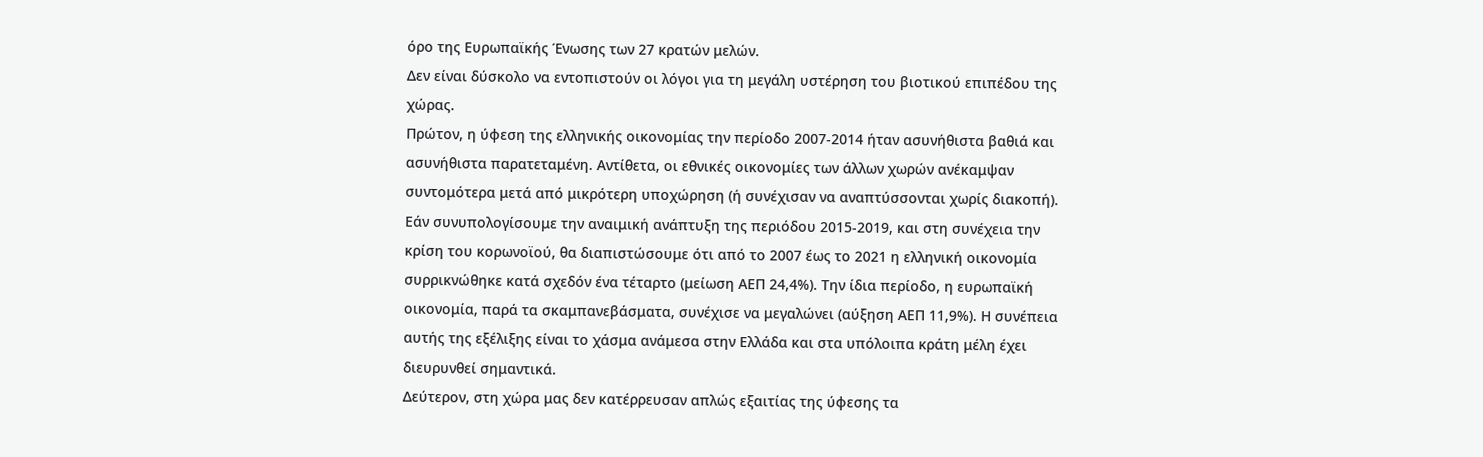όρο της Ευρωπαϊκής Ένωσης των 27 κρατών μελών.
Δεν είναι δύσκολο να εντοπιστούν οι λόγοι για τη μεγάλη υστέρηση του βιοτικού επιπέδου της χώρας.
Πρώτον, η ύφεση της ελληνικής οικονομίας την περίοδο 2007-2014 ήταν ασυνήθιστα βαθιά και ασυνήθιστα παρατεταμένη. Αντίθετα, οι εθνικές οικονομίες των άλλων χωρών ανέκαμψαν συντομότερα μετά από μικρότερη υποχώρηση (ή συνέχισαν να αναπτύσσονται χωρίς διακοπή). Εάν συνυπολογίσουμε την αναιμική ανάπτυξη της περιόδου 2015-2019, και στη συνέχεια την κρίση του κορωνοϊού, θα διαπιστώσουμε ότι από το 2007 έως το 2021 η ελληνική οικονομία συρρικνώθηκε κατά σχεδόν ένα τέταρτο (μείωση ΑΕΠ 24,4%). Την ίδια περίοδο, η ευρωπαϊκή οικονομία, παρά τα σκαμπανεβάσματα, συνέχισε να μεγαλώνει (αύξηση ΑΕΠ 11,9%). Η συνέπεια αυτής της εξέλιξης είναι το χάσμα ανάμεσα στην Ελλάδα και στα υπόλοιπα κράτη μέλη έχει διευρυνθεί σημαντικά.
Δεύτερον, στη χώρα μας δεν κατέρρευσαν απλώς εξαιτίας της ύφεσης τα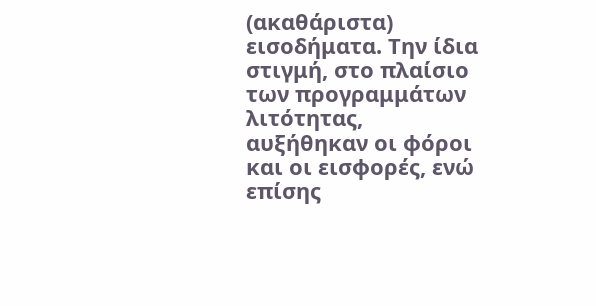(ακαθάριστα) εισοδήματα. Την ίδια στιγμή, στο πλαίσιο των προγραμμάτων λιτότητας, αυξήθηκαν οι φόροι και οι εισφορές, ενώ επίσης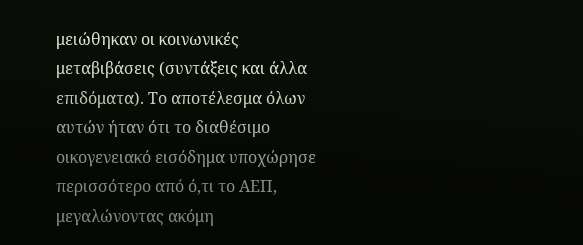μειώθηκαν οι κοινωνικές μεταβιβάσεις (συντάξεις και άλλα επιδόματα). Το αποτέλεσμα όλων αυτών ήταν ότι το διαθέσιμο οικογενειακό εισόδημα υποχώρησε περισσότερο από ό,τι το ΑΕΠ, μεγαλώνοντας ακόμη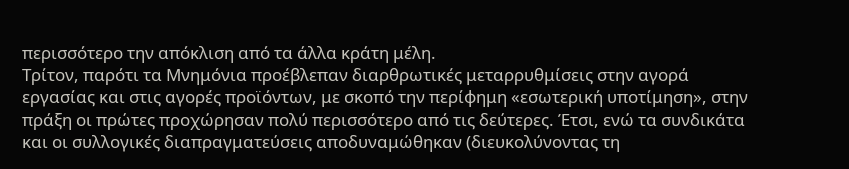περισσότερο την απόκλιση από τα άλλα κράτη μέλη.
Τρίτον, παρότι τα Μνημόνια προέβλεπαν διαρθρωτικές μεταρρυθμίσεις στην αγορά εργασίας και στις αγορές προϊόντων, με σκοπό την περίφημη «εσωτερική υποτίμηση», στην πράξη οι πρώτες προχώρησαν πολύ περισσότερο από τις δεύτερες. Έτσι, ενώ τα συνδικάτα και οι συλλογικές διαπραγματεύσεις αποδυναμώθηκαν (διευκολύνοντας τη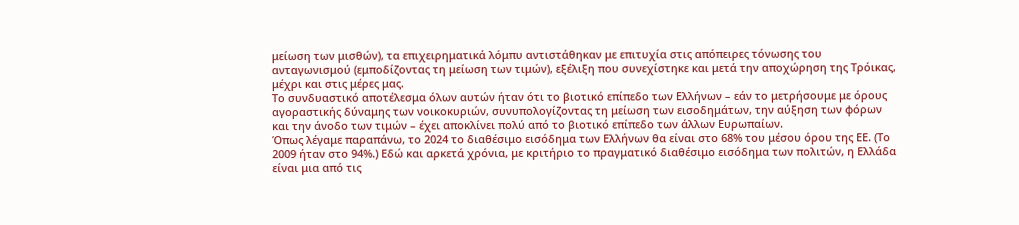μείωση των μισθών), τα επιχειρηματικά λόμπυ αντιστάθηκαν με επιτυχία στις απόπειρες τόνωσης του ανταγωνισμού (εμποδίζοντας τη μείωση των τιμών), εξέλιξη που συνεχίστηκε και μετά την αποχώρηση της Τρόικας, μέχρι και στις μέρες μας.
Το συνδυαστικό αποτέλεσμα όλων αυτών ήταν ότι το βιοτικό επίπεδο των Ελλήνων – εάν το μετρήσουμε με όρους αγοραστικής δύναμης των νοικοκυριών, συνυπολογίζοντας τη μείωση των εισοδημάτων, την αύξηση των φόρων και την άνοδο των τιμών – έχει αποκλίνει πολύ από το βιοτικό επίπεδο των άλλων Ευρωπαίων.
Όπως λέγαμε παραπάνω, το 2024 το διαθέσιμο εισόδημα των Ελλήνων θα είναι στο 68% του μέσου όρου της ΕΕ. (Το 2009 ήταν στο 94%.) Εδώ και αρκετά χρόνια, με κριτήριο το πραγματικό διαθέσιμο εισόδημα των πολιτών, η Ελλάδα είναι μια από τις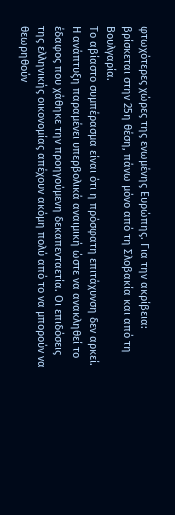φτωχότερες χώρες της ενωμένης Ευρώπης. Για την ακρίβεια: βρίσκεται στην 25η θέση, πάνω μόνο από τη Σλοβακία και από τη Βουλγαρία.
Το αβίαστο συμπέρασμα είναι ότι η πρόσφατη επιτάχυνση δεν αρκεί. Η ανάπτυξη παραμένει υπερβολικά αναιμική ώστε να ανακληθεί το έδαφος που χάθηκε την προηγούμενη δεκαπενταετία. Οι επιδόσεις της ελληνικής οικονομίας απέχουν ακόμη πολύ από το να μπορούν να θεωρηθούν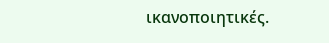ικανοποιητικές.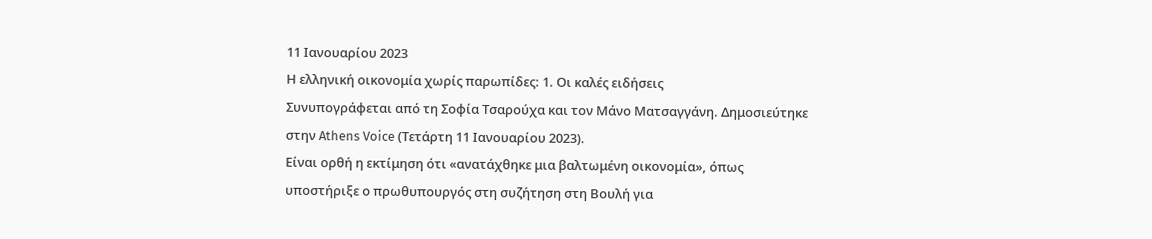11 Ιανουαρίου 2023
Η ελληνική οικονομία χωρίς παρωπίδες: 1. Οι καλές ειδήσεις
Συνυπογράφεται από τη Σοφία Τσαρούχα και τον Μάνο Ματσαγγάνη. Δημοσιεύτηκε στην Athens Voice (Τετάρτη 11 Ιανουαρίου 2023).
Είναι ορθή η εκτίμηση ότι «ανατάχθηκε μια βαλτωμένη οικονομία», όπως υποστήριξε ο πρωθυπουργός στη συζήτηση στη Βουλή για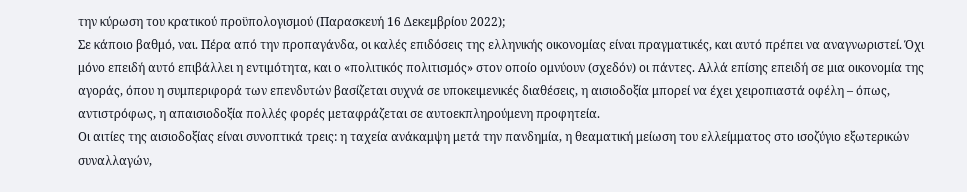την κύρωση του κρατικού προϋπολογισμού (Παρασκευή 16 Δεκεμβρίου 2022);
Σε κάποιο βαθμό, ναι. Πέρα από την προπαγάνδα, οι καλές επιδόσεις της ελληνικής οικονομίας είναι πραγματικές, και αυτό πρέπει να αναγνωριστεί. Όχι μόνο επειδή αυτό επιβάλλει η εντιμότητα, και ο «πολιτικός πολιτισμός» στον οποίο ομνύουν (σχεδόν) οι πάντες. Αλλά επίσης επειδή σε μια οικονομία της αγοράς, όπου η συμπεριφορά των επενδυτών βασίζεται συχνά σε υποκειμενικές διαθέσεις, η αισιοδοξία μπορεί να έχει χειροπιαστά οφέλη – όπως, αντιστρόφως, η απαισιοδοξία πολλές φορές μεταφράζεται σε αυτοεκπληρούμενη προφητεία.
Οι αιτίες της αισιοδοξίας είναι συνοπτικά τρεις: η ταχεία ανάκαμψη μετά την πανδημία, η θεαματική μείωση του ελλείμματος στο ισοζύγιο εξωτερικών συναλλαγών,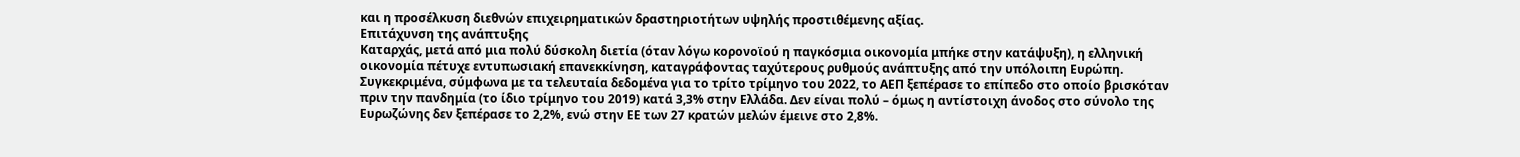και η προσέλκυση διεθνών επιχειρηματικών δραστηριοτήτων υψηλής προστιθέμενης αξίας.
Επιτάχυνση της ανάπτυξης
Καταρχάς, μετά από μια πολύ δύσκολη διετία (όταν λόγω κορονοϊού η παγκόσμια οικονομία μπήκε στην κατάψυξη), η ελληνική οικονομία πέτυχε εντυπωσιακή επανεκκίνηση, καταγράφοντας ταχύτερους ρυθμούς ανάπτυξης από την υπόλοιπη Ευρώπη.
Συγκεκριμένα, σύμφωνα με τα τελευταία δεδομένα για το τρίτο τρίμηνο του 2022, το ΑΕΠ ξεπέρασε το επίπεδο στο οποίο βρισκόταν πριν την πανδημία (το ίδιο τρίμηνο του 2019) κατά 3,3% στην Ελλάδα. Δεν είναι πολύ – όμως η αντίστοιχη άνοδος στο σύνολο της Ευρωζώνης δεν ξεπέρασε το 2,2%, ενώ στην ΕΕ των 27 κρατών μελών έμεινε στο 2,8%.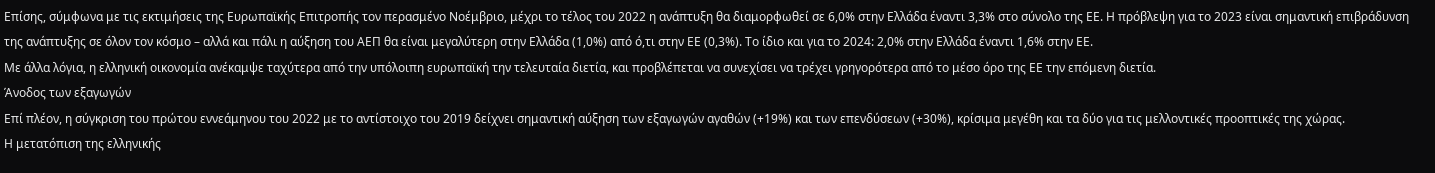Επίσης, σύμφωνα με τις εκτιμήσεις της Ευρωπαϊκής Επιτροπής τον περασμένο Νοέμβριο, μέχρι το τέλος του 2022 η ανάπτυξη θα διαμορφωθεί σε 6,0% στην Ελλάδα έναντι 3,3% στο σύνολο της ΕΕ. Η πρόβλεψη για το 2023 είναι σημαντική επιβράδυνση της ανάπτυξης σε όλον τον κόσμο – αλλά και πάλι η αύξηση του ΑΕΠ θα είναι μεγαλύτερη στην Ελλάδα (1,0%) από ό,τι στην ΕΕ (0,3%). Το ίδιο και για το 2024: 2,0% στην Ελλάδα έναντι 1,6% στην ΕΕ.
Με άλλα λόγια, η ελληνική οικονομία ανέκαμψε ταχύτερα από την υπόλοιπη ευρωπαϊκή την τελευταία διετία, και προβλέπεται να συνεχίσει να τρέχει γρηγορότερα από το μέσο όρο της ΕΕ την επόμενη διετία.
Άνοδος των εξαγωγών
Επί πλέον, η σύγκριση του πρώτου εννεάμηνου του 2022 με το αντίστοιχο του 2019 δείχνει σημαντική αύξηση των εξαγωγών αγαθών (+19%) και των επενδύσεων (+30%), κρίσιμα μεγέθη και τα δύο για τις μελλοντικές προοπτικές της χώρας.
Η μετατόπιση της ελληνικής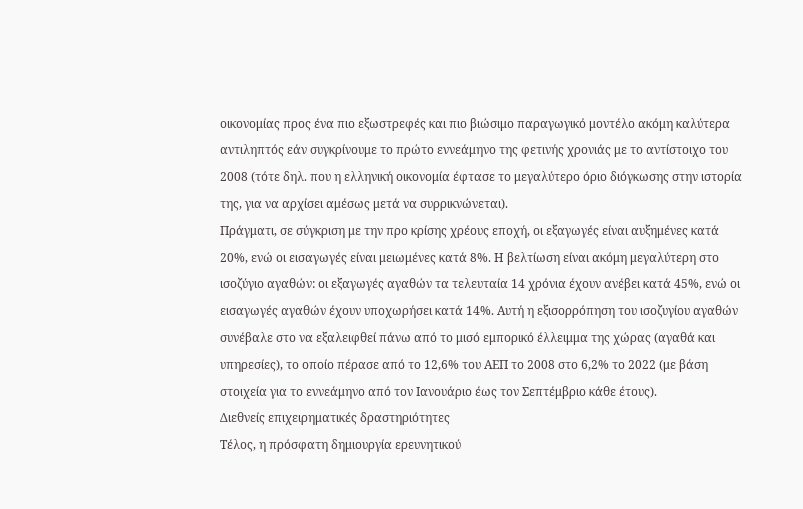οικονομίας προς ένα πιο εξωστρεφές και πιο βιώσιμο παραγωγικό μοντέλο ακόμη καλύτερα αντιληπτός εάν συγκρίνουμε το πρώτο εννεάμηνο της φετινής χρονιάς με το αντίστοιχο του 2008 (τότε δηλ. που η ελληνική οικονομία έφτασε το μεγαλύτερο όριο διόγκωσης στην ιστορία της, για να αρχίσει αμέσως μετά να συρρικνώνεται).
Πράγματι, σε σύγκριση με την προ κρίσης χρέους εποχή, οι εξαγωγές είναι αυξημένες κατά 20%, ενώ οι εισαγωγές είναι μειωμένες κατά 8%. Η βελτίωση είναι ακόμη μεγαλύτερη στο ισοζύγιο αγαθών: οι εξαγωγές αγαθών τα τελευταία 14 χρόνια έχουν ανέβει κατά 45%, ενώ οι εισαγωγές αγαθών έχουν υποχωρήσει κατά 14%. Αυτή η εξισορρόπηση του ισοζυγίου αγαθών συνέβαλε στο να εξαλειφθεί πάνω από το μισό εμπορικό έλλειμμα της χώρας (αγαθά και υπηρεσίες), το οποίο πέρασε από το 12,6% του ΑΕΠ το 2008 στο 6,2% το 2022 (με βάση στοιχεία για το εννεάμηνο από τον Ιανουάριο έως τον Σεπτέμβριο κάθε έτους).
Διεθνείς επιχειρηματικές δραστηριότητες
Τέλος, η πρόσφατη δημιουργία ερευνητικού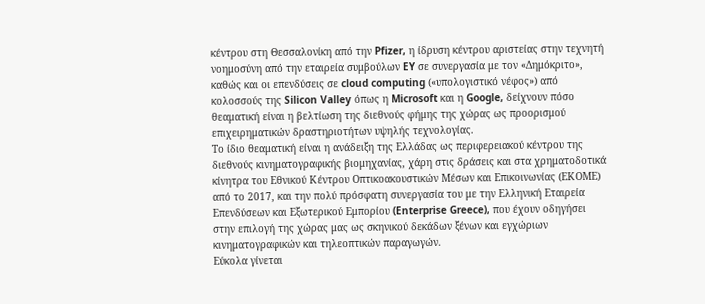κέντρου στη Θεσσαλονίκη από την Pfizer, η ίδρυση κέντρου αριστείας στην τεχνητή νοημοσύνη από την εταιρεία συμβούλων EY σε συνεργασία με τον «Δημόκριτο», καθώς και οι επενδύσεις σε cloud computing («υπολογιστικό νέφος») από κολοσσούς της Silicon Valley όπως η Microsoft και η Google, δείχνουν πόσο θεαματική είναι η βελτίωση της διεθνούς φήμης της χώρας ως προορισμού επιχειρηματικών δραστηριοτήτων υψηλής τεχνολογίας.
Το ίδιο θεαματική είναι η ανάδειξη της Ελλάδας ως περιφερειακού κέντρου της διεθνούς κινηματογραφικής βιομηχανίας, χάρη στις δράσεις και στα χρηματοδοτικά κίνητρα του Εθνικού Κέντρου Οπτικoακουστικών Μέσων και Επικοινωνίας (ΕΚΟΜΕ) από το 2017, και την πολύ πρόσφατη συνεργασία του με την Ελληνική Εταιρεία Επενδύσεων και Εξωτερικού Εμπορίου (Enterprise Greece), που έχουν οδηγήσει στην επιλογή της χώρας μας ως σκηνικού δεκάδων ξένων και εγχώριων κινηματογραφικών και τηλεοπτικών παραγωγών.
Εύκολα γίνεται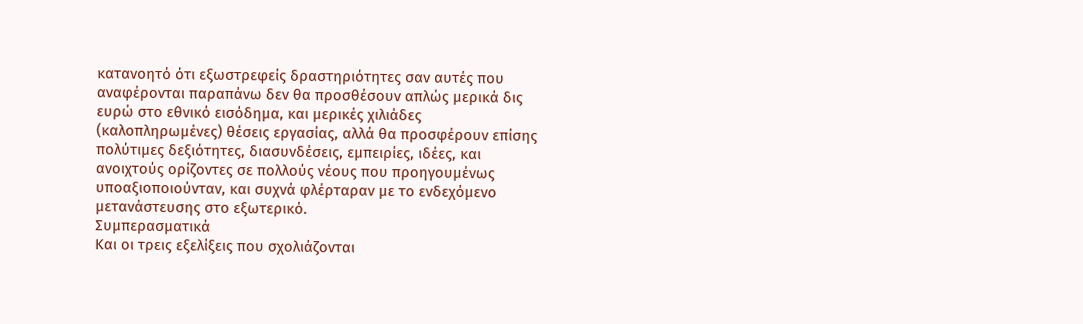κατανοητό ότι εξωστρεφείς δραστηριότητες σαν αυτές που αναφέρονται παραπάνω δεν θα προσθέσουν απλώς μερικά δις ευρώ στο εθνικό εισόδημα, και μερικές χιλιάδες (καλοπληρωμένες) θέσεις εργασίας, αλλά θα προσφέρουν επίσης πολύτιμες δεξιότητες, διασυνδέσεις, εμπειρίες, ιδέες, και ανοιχτούς ορίζοντες σε πολλούς νέους που προηγουμένως υποαξιοποιούνταν, και συχνά φλέρταραν με το ενδεχόμενο μετανάστευσης στο εξωτερικό.
Συμπερασματικά
Και οι τρεις εξελίξεις που σχολιάζονται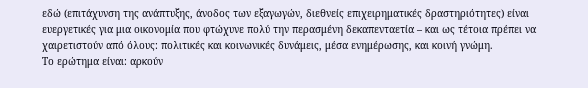εδώ (επιτάχυνση της ανάπτυξης, άνοδος των εξαγωγών, διεθνείς επιχειρηματικές δραστηριότητες) είναι ευεργετικές για μια οικονομία που φτώχυνε πολύ την περασμένη δεκαπενταετία – και ως τέτοια πρέπει να χαιρετιστούν από όλους: πολιτικές και κοινωνικές δυνάμεις, μέσα ενημέρωσης, και κοινή γνώμη.
Το ερώτημα είναι: αρκούν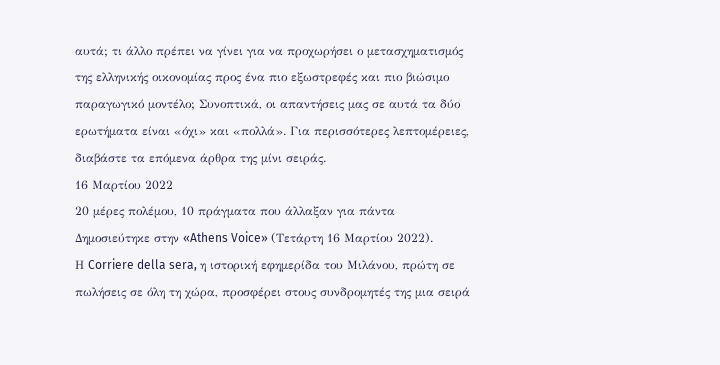αυτά; τι άλλο πρέπει να γίνει για να προχωρήσει ο μετασχηματισμός της ελληνικής οικονομίας προς ένα πιο εξωστρεφές και πιο βιώσιμο παραγωγικό μοντέλο; Συνοπτικά, οι απαντήσεις μας σε αυτά τα δύο ερωτήματα είναι «όχι» και «πολλά». Για περισσότερες λεπτομέρειες, διαβάστε τα επόμενα άρθρα της μίνι σειράς.
16 Μαρτίου 2022
20 μέρες πολέμου, 10 πράγματα που άλλαξαν για πάντα
Δημοσιεύτηκε στην «Athens Voice» (Τετάρτη 16 Μαρτίου 2022).
Η Corriere della sera, η ιστορική εφημερίδα του Μιλάνου, πρώτη σε πωλήσεις σε όλη τη χώρα, προσφέρει στους συνδρομητές της μια σειρά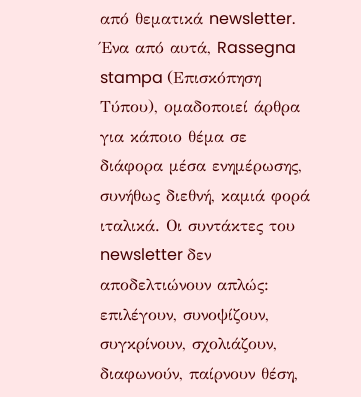από θεματικά newsletter. Ένα από αυτά, Rassegna stampa (Επισκόπηση Τύπου), ομαδοποιεί άρθρα για κάποιο θέμα σε διάφορα μέσα ενημέρωσης, συνήθως διεθνή, καμιά φορά ιταλικά. Οι συντάκτες του newsletter δεν αποδελτιώνουν απλώς: επιλέγουν, συνοψίζουν, συγκρίνουν, σχολιάζουν, διαφωνούν, παίρνουν θέση,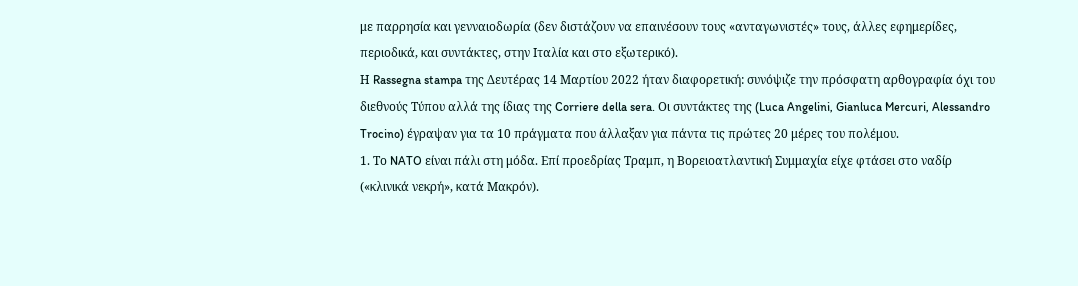με παρρησία και γενναιοδωρία (δεν διστάζουν να επαινέσουν τους «ανταγωνιστές» τους, άλλες εφημερίδες, περιοδικά, και συντάκτες, στην Ιταλία και στο εξωτερικό).
Η Rassegna stampa της Δευτέρας 14 Μαρτίου 2022 ήταν διαφορετική: συνόψιζε την πρόσφατη αρθογραφία όχι του διεθνούς Τύπου αλλά της ίδιας της Corriere della sera. Οι συντάκτες της (Luca Angelini, Gianluca Mercuri, Alessandro Trocino) έγραψαν για τα 10 πράγματα που άλλαξαν για πάντα τις πρώτες 20 μέρες του πολέμου.
1. Το NATO είναι πάλι στη μόδα. Επί προεδρίας Τραμπ, η Βορειοατλαντική Συμμαχία είχε φτάσει στο ναδίρ («κλινικά νεκρή», κατά Μακρόν).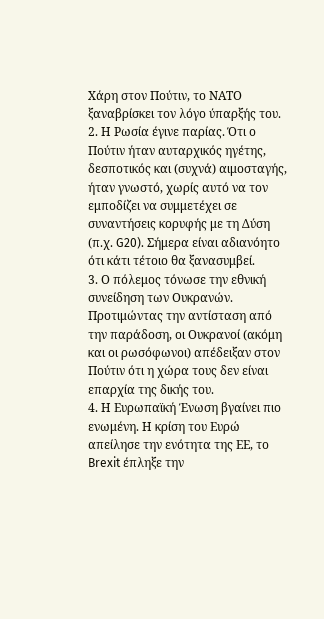Χάρη στον Πούτιν, το ΝΑΤΟ ξαναβρίσκει τον λόγο ύπαρξής του.
2. Η Ρωσία έγινε παρίας. Ότι ο Πούτιν ήταν αυταρχικός ηγέτης, δεσποτικός και (συχνά) αιμοσταγής, ήταν γνωστό, χωρίς αυτό να τον εμποδίζει να συμμετέχει σε συναντήσεις κορυφής με τη Δύση (π.χ. G20). Σήμερα είναι αδιανόητο ότι κάτι τέτοιο θα ξανασυμβεί.
3. Ο πόλεμος τόνωσε την εθνική συνείδηση των Ουκρανών. Προτιμώντας την αντίσταση από την παράδοση, οι Ουκρανοί (ακόμη και οι ρωσόφωνοι) απέδειξαν στον Πούτιν ότι η χώρα τους δεν είναι επαρχία της δικής του.
4. Η Ευρωπαϊκή Ένωση βγαίνει πιο ενωμένη. Η κρίση του Ευρώ απείλησε την ενότητα της ΕΕ, το Brexit έπληξε την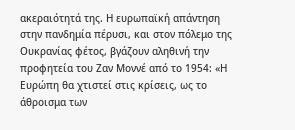ακεραιότητά της. Η ευρωπαϊκή απάντηση στην πανδημία πέρυσι, και στον πόλεμο της Ουκρανίας φέτος, βγάζουν αληθινή την προφητεία του Ζαν Μοννέ από το 1954: «Η Ευρώπη θα χτιστεί στις κρίσεις, ως το άθροισμα των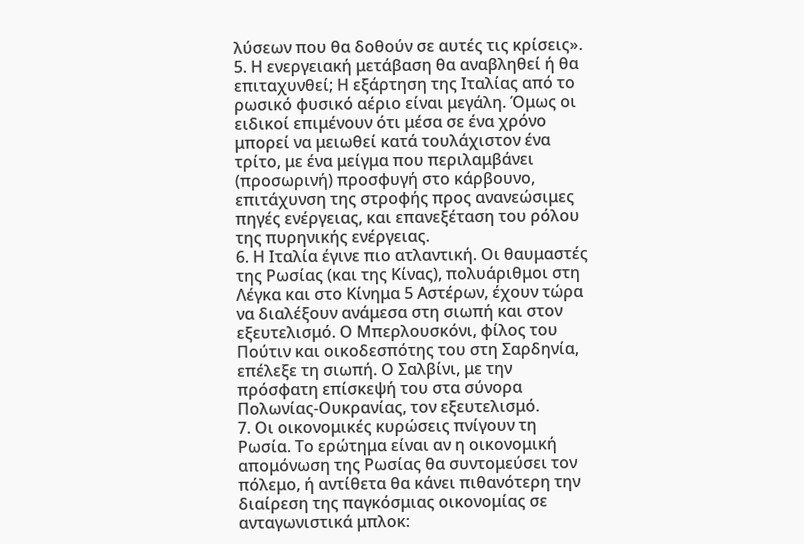λύσεων που θα δοθούν σε αυτές τις κρίσεις».
5. Η ενεργειακή μετάβαση θα αναβληθεί ή θα επιταχυνθεί; Η εξάρτηση της Ιταλίας από το ρωσικό φυσικό αέριο είναι μεγάλη. Όμως οι ειδικοί επιμένουν ότι μέσα σε ένα χρόνο μπορεί να μειωθεί κατά τουλάχιστον ένα τρίτο, με ένα μείγμα που περιλαμβάνει (προσωρινή) προσφυγή στο κάρβουνο, επιτάχυνση της στροφής προς ανανεώσιμες πηγές ενέργειας, και επανεξέταση του ρόλου της πυρηνικής ενέργειας.
6. Η Ιταλία έγινε πιο ατλαντική. Οι θαυμαστές της Ρωσίας (και της Κίνας), πολυάριθμοι στη Λέγκα και στο Κίνημα 5 Αστέρων, έχουν τώρα να διαλέξουν ανάμεσα στη σιωπή και στον εξευτελισμό. Ο Μπερλουσκόνι, φίλος του Πούτιν και οικοδεσπότης του στη Σαρδηνία, επέλεξε τη σιωπή. Ο Σαλβίνι, με την πρόσφατη επίσκεψή του στα σύνορα Πολωνίας-Ουκρανίας, τον εξευτελισμό.
7. Οι οικονομικές κυρώσεις πνίγουν τη Ρωσία. Το ερώτημα είναι αν η οικονομική απομόνωση της Ρωσίας θα συντομεύσει τον πόλεμο, ή αντίθετα θα κάνει πιθανότερη την διαίρεση της παγκόσμιας οικονομίας σε ανταγωνιστικά μπλοκ: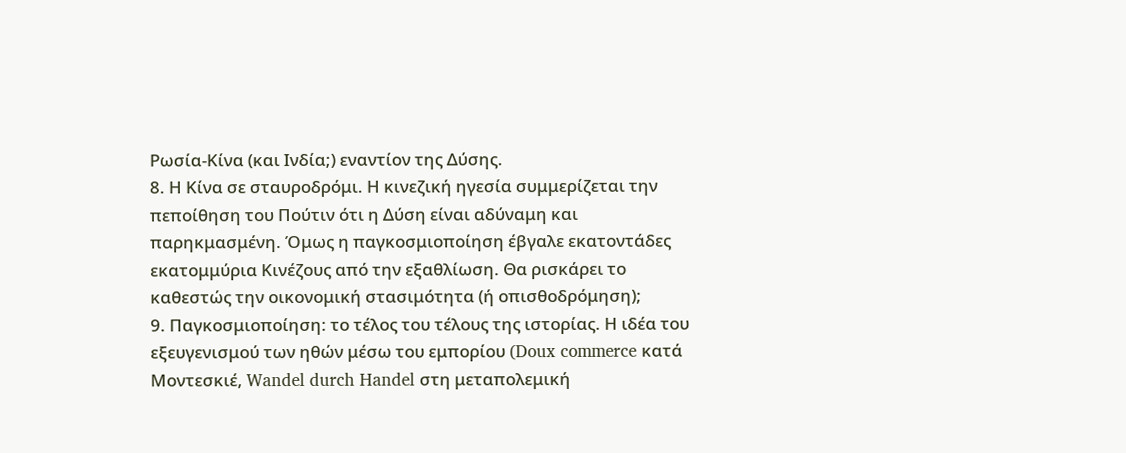Ρωσία-Κίνα (και Ινδία;) εναντίον της Δύσης.
8. Η Κίνα σε σταυροδρόμι. Η κινεζική ηγεσία συμμερίζεται την πεποίθηση του Πούτιν ότι η Δύση είναι αδύναμη και παρηκμασμένη. Όμως η παγκοσμιοποίηση έβγαλε εκατοντάδες εκατομμύρια Κινέζους από την εξαθλίωση. Θα ρισκάρει το καθεστώς την οικονομική στασιμότητα (ή οπισθοδρόμηση);
9. Παγκοσμιοποίηση: το τέλος του τέλους της ιστορίας. Η ιδέα του εξευγενισμού των ηθών μέσω του εμπορίου (Doux commerce κατά Μοντεσκιέ, Wandel durch Handel στη μεταπολεμική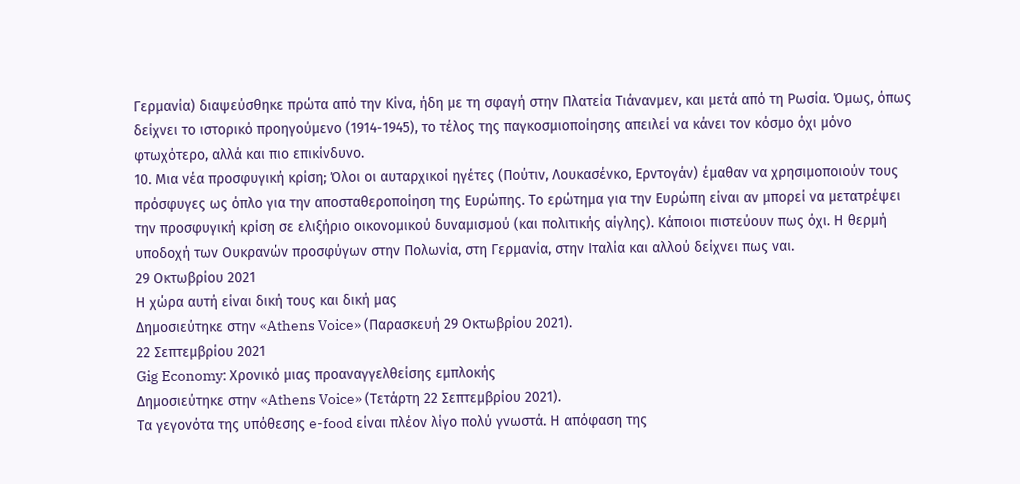Γερμανία) διαψεύσθηκε πρώτα από την Κίνα, ήδη με τη σφαγή στην Πλατεία Τιάνανμεν, και μετά από τη Ρωσία. Όμως, όπως δείχνει το ιστορικό προηγούμενο (1914-1945), το τέλος της παγκοσμιοποίησης απειλεί να κάνει τον κόσμο όχι μόνο φτωχότερο, αλλά και πιο επικίνδυνο.
10. Μια νέα προσφυγική κρίση; Όλοι οι αυταρχικοί ηγέτες (Πούτιν, Λουκασένκο, Ερντογάν) έμαθαν να χρησιμοποιούν τους πρόσφυγες ως όπλο για την αποσταθεροποίηση της Ευρώπης. Το ερώτημα για την Ευρώπη είναι αν μπορεί να μετατρέψει την προσφυγική κρίση σε ελιξήριο οικονομικού δυναμισμού (και πολιτικής αίγλης). Κάποιοι πιστεύουν πως όχι. Η θερμή υποδοχή των Ουκρανών προσφύγων στην Πολωνία, στη Γερμανία, στην Ιταλία και αλλού δείχνει πως ναι.
29 Οκτωβρίου 2021
Η χώρα αυτή είναι δική τους και δική μας
Δημοσιεύτηκε στην «Athens Voice» (Παρασκευή 29 Οκτωβρίου 2021).
22 Σεπτεμβρίου 2021
Gig Economy: Χρονικό μιας προαναγγελθείσης εμπλοκής
Δημοσιεύτηκε στην «Athens Voice» (Τετάρτη 22 Σεπτεμβρίου 2021).
Τα γεγονότα της υπόθεσης e-food είναι πλέον λίγο πολύ γνωστά. Η απόφαση της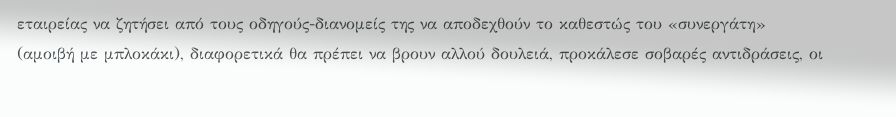εταιρείας να ζητήσει από τους οδηγούς-διανομείς της να αποδεχθούν το καθεστώς του «συνεργάτη» (αμοιβή με μπλοκάκι), διαφορετικά θα πρέπει να βρουν αλλού δουλειά, προκάλεσε σοβαρές αντιδράσεις, οι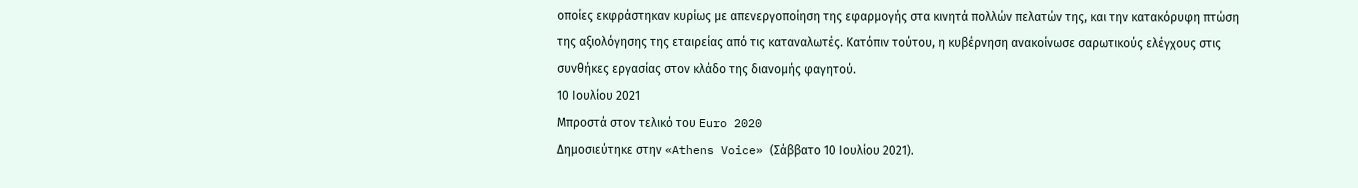οποίες εκφράστηκαν κυρίως με απενεργοποίηση της εφαρμογής στα κινητά πολλών πελατών της, και την κατακόρυφη πτώση της αξιολόγησης της εταιρείας από τις καταναλωτές. Κατόπιν τούτου, η κυβέρνηση ανακοίνωσε σαρωτικούς ελέγχους στις συνθήκες εργασίας στον κλάδο της διανομής φαγητού.
10 Ιουλίου 2021
Μπροστά στον τελικό του Euro 2020
Δημοσιεύτηκε στην «Athens Voice» (Σάββατο 10 Ιουλίου 2021).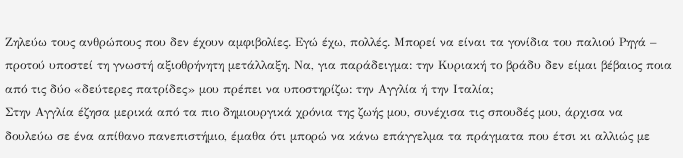Ζηλεύω τους ανθρώπους που δεν έχουν αμφιβολίες. Εγώ έχω, πολλές. Μπορεί να είναι τα γονίδια του παλιού Ρηγά – προτού υποστεί τη γνωστή αξιοθρήνητη μετάλλαξη. Να, για παράδειγμα: την Κυριακή το βράδυ δεν είμαι βέβαιος ποια από τις δύο «δεύτερες πατρίδες» μου πρέπει να υποστηρίζω: την Αγγλία ή την Ιταλία;
Στην Αγγλία έζησα μερικά από τα πιο δημιουργικά χρόνια της ζωής μου, συνέχισα τις σπουδές μου, άρχισα να δουλεύω σε ένα απίθανο πανεπιστήμιο, έμαθα ότι μπορώ να κάνω επάγγελμα τα πράγματα που έτσι κι αλλιώς με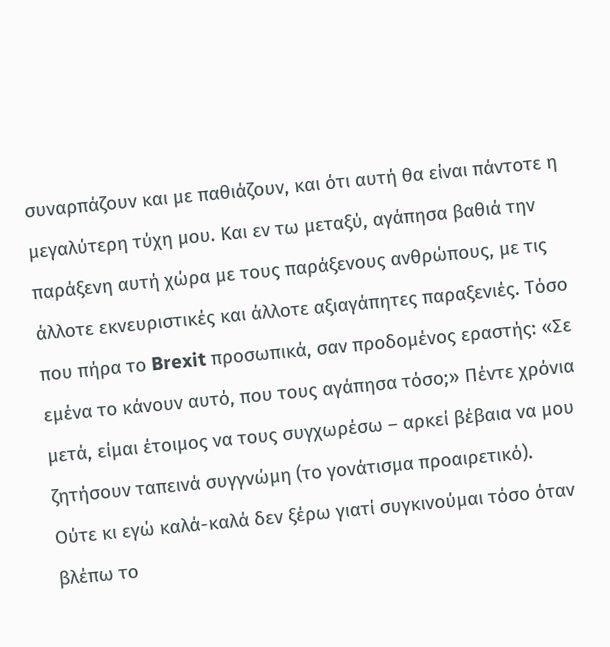συναρπάζουν και με παθιάζουν, και ότι αυτή θα είναι πάντοτε η μεγαλύτερη τύχη μου. Και εν τω μεταξύ, αγάπησα βαθιά την παράξενη αυτή χώρα με τους παράξενους ανθρώπους, με τις άλλοτε εκνευριστικές και άλλοτε αξιαγάπητες παραξενιές. Τόσο που πήρα το Brexit προσωπικά, σαν προδομένος εραστής: «Σε εμένα το κάνουν αυτό, που τους αγάπησα τόσο;» Πέντε χρόνια μετά, είμαι έτοιμος να τους συγχωρέσω – αρκεί βέβαια να μου ζητήσουν ταπεινά συγγνώμη (το γονάτισμα προαιρετικό).
Ούτε κι εγώ καλά-καλά δεν ξέρω γιατί συγκινούμαι τόσο όταν βλέπω το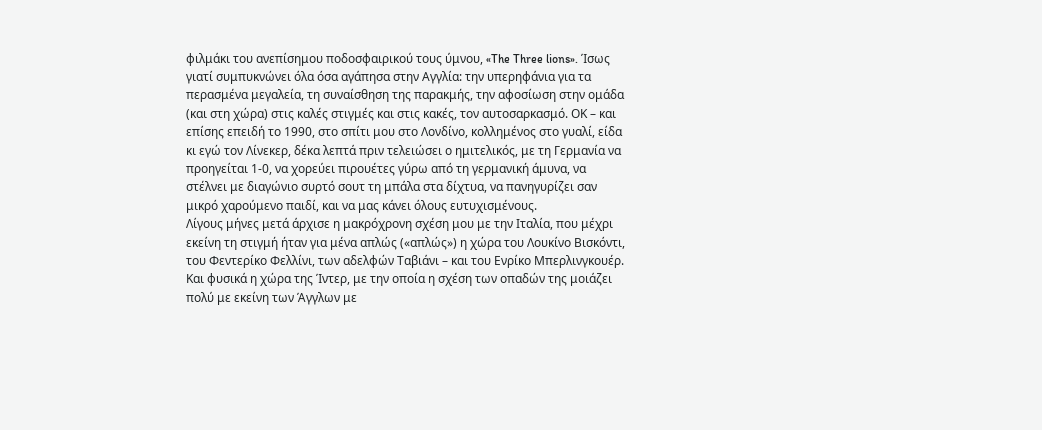φιλμάκι του ανεπίσημου ποδοσφαιρικού τους ύμνου, «The Three lions». Ίσως γιατί συμπυκνώνει όλα όσα αγάπησα στην Αγγλία: την υπερηφάνια για τα περασμένα μεγαλεία, τη συναίσθηση της παρακμής, την αφοσίωση στην ομάδα (και στη χώρα) στις καλές στιγμές και στις κακές, τον αυτοσαρκασμό. ΟΚ – και επίσης επειδή το 1990, στο σπίτι μου στο Λονδίνο, κολλημένος στο γυαλί, είδα κι εγώ τον Λίνεκερ, δέκα λεπτά πριν τελειώσει ο ημιτελικός, με τη Γερμανία να προηγείται 1-0, να χορεύει πιρουέτες γύρω από τη γερμανική άμυνα, να στέλνει με διαγώνιο συρτό σουτ τη μπάλα στα δίχτυα, να πανηγυρίζει σαν μικρό χαρούμενο παιδί, και να μας κάνει όλους ευτυχισμένους.
Λίγους μήνες μετά άρχισε η μακρόχρονη σχέση μου με την Ιταλία, που μέχρι εκείνη τη στιγμή ήταν για μένα απλώς («απλώς») η χώρα του Λουκίνο Βισκόντι, του Φεντερίκο Φελλίνι, των αδελφών Ταβιάνι – και του Ενρίκο Μπερλινγκουέρ. Και φυσικά η χώρα της Ίντερ, με την οποία η σχέση των οπαδών της μοιάζει πολύ με εκείνη των Άγγλων με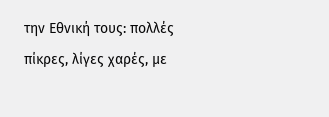την Εθνική τους: πολλές πίκρες, λίγες χαρές, με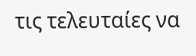τις τελευταίες να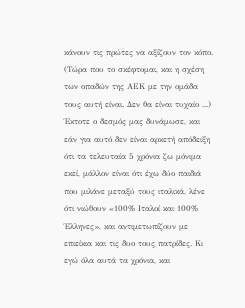κάνουν τις πρώτες να αξίζουν τον κόπο. (Τώρα που το σκέφτομαι, και η σχέση των οπαδών της ΑΕΚ με την ομάδα τους αυτή είναι. Δεν θα είναι τυχαίο ...) Έκτοτε ο δεσμός μας δυνάμωσε, και εάν για αυτό δεν είναι αρκετή απόδειξη ότι τα τελευταία 5 χρόνια ζω μόνιμα εκεί, μάλλον είναι ότι έχω δύο παιδιά που μιλάνε μεταξύ τους ιταλικά, λένε ότι νιώθουν «100% Ιταλοί και 100% Έλληνες», και αντιμετωπίζουν με επιείκια και τις δυο τους πατρίδες. Κι εγώ όλα αυτά τα χρόνια, και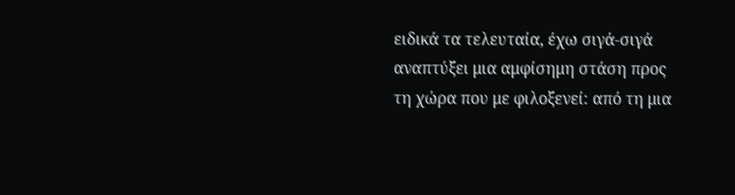ειδικά τα τελευταία, έχω σιγά-σιγά αναπτύξει μια αμφίσημη στάση προς τη χώρα που με φιλοξενεί: από τη μια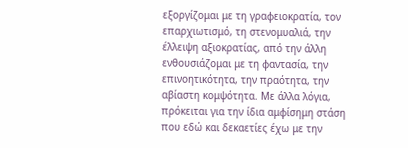εξοργίζομαι με τη γραφειοκρατία, τον επαρχιωτισμό, τη στενομυαλιά, την έλλειψη αξιοκρατίας, από την άλλη ενθουσιάζομαι με τη φαντασία, την επινοητικότητα, την πραότητα, την αβίαστη κομψότητα. Με άλλα λόγια, πρόκειται για την ίδια αμφίσημη στάση που εδώ και δεκαετίες έχω με την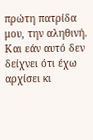πρώτη πατρίδα μου, την αληθινή. Και εάν αυτό δεν δείχνει ότι έχω αρχίσει κι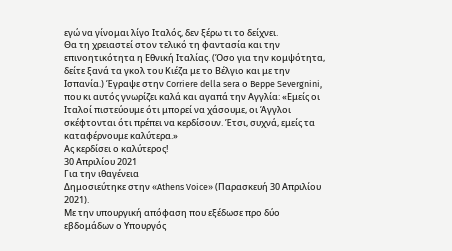εγώ να γίνομαι λίγο Ιταλός, δεν ξέρω τι το δείχνει.
Θα τη χρειαστεί στον τελικό τη φαντασία και την επινοητικότητα η Εθνική Ιταλίας. (Όσο για την κομψότητα, δείτε ξανά τα γκολ του Κιέζα με το Βέλγιο και με την Ισπανία.) Έγραψε στην Corriere della sera ο Beppe Severgnini, που κι αυτός γνωρίζει καλά και αγαπά την Αγγλία: «Εμείς οι Ιταλοί πιστεύουμε ότι μπορεί να χάσουμε, οι Άγγλοι σκέφτονται ότι πρέπει να κερδίσουν. Έτσι, συχνά, εμείς τα καταφέρνουμε καλύτερα.»
Ας κερδίσει ο καλύτερος!
30 Απριλίου 2021
Για την ιθαγένεια
Δημοσιεύτηκε στην «Athens Voice» (Παρασκευή 30 Απριλίου 2021).
Με την υπουργική απόφαση που εξέδωσε προ δύο εβδομάδων ο Υπουργός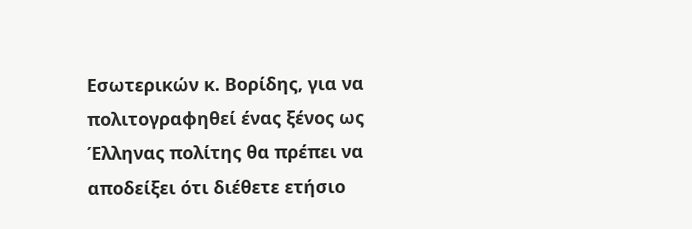Εσωτερικών κ. Βορίδης, για να πολιτογραφηθεί ένας ξένος ως Έλληνας πολίτης θα πρέπει να αποδείξει ότι διέθετε ετήσιο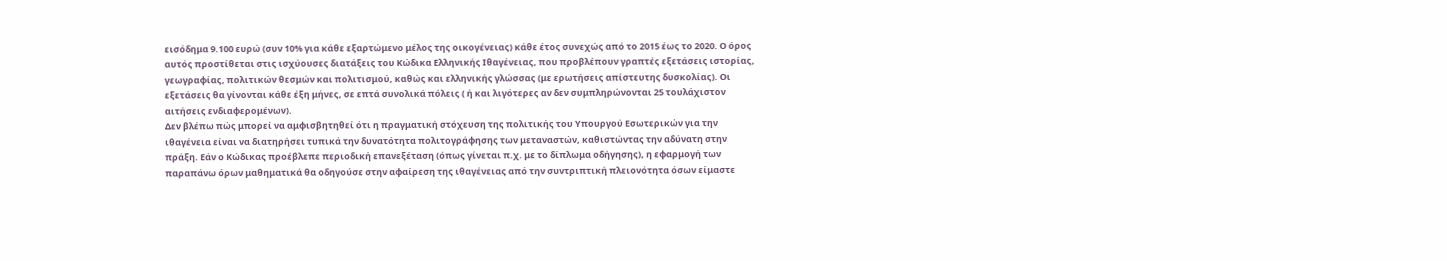εισόδημα 9.100 ευρώ (συν 10% για κάθε εξαρτώμενο μέλος της οικογένειας) κάθε έτος συνεχώς από το 2015 έως το 2020. Ο όρος αυτός προστίθεται στις ισχύουσες διατάξεις του Κώδικα Ελληνικής Ιθαγένειας, που προβλέπουν γραπτές εξετάσεις ιστορίας, γεωγραφίας, πολιτικών θεσμών και πολιτισμού, καθώς και ελληνικής γλώσσας (με ερωτήσεις απίστευτης δυσκολίας). Οι εξετάσεις θα γίνονται κάθε έξη μήνες, σε επτά συνολικά πόλεις ( ή και λιγότερες αν δεν συμπληρώνονται 25 τουλάχιστον αιτήσεις ενδιαφερομένων).
Δεν βλέπω πώς μπορεί να αμφισβητηθεί ότι η πραγματική στόχευση της πολιτικής του Υπουργού Εσωτερικών για την ιθαγένεια είναι να διατηρήσει τυπικά την δυνατότητα πολιτογράφησης των μεταναστών, καθιστώντας την αδύνατη στην πράξη. Εάν ο Κώδικας προέβλεπε περιοδική επανεξέταση (όπως γίνεται π.χ. με το δίπλωμα οδήγησης), η εφαρμογή των παραπάνω όρων μαθηματικά θα οδηγούσε στην αφαίρεση της ιθαγένειας από την συντριπτική πλειονότητα όσων είμαστε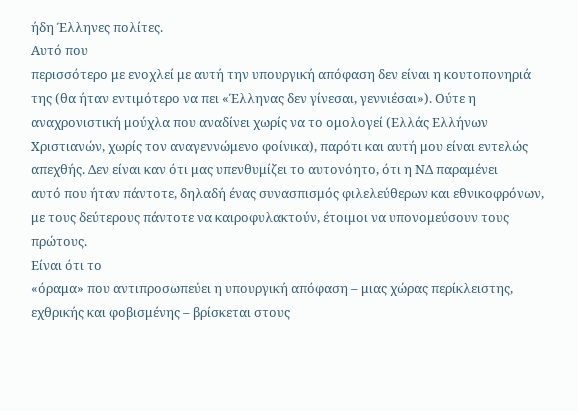ήδη Έλληνες πολίτες.
Αυτό που
περισσότερο με ενοχλεί με αυτή την υπουργική απόφαση δεν είναι η κουτοπονηριά
της (θα ήταν εντιμότερο να πει «Έλληνας δεν γίνεσαι, γεννιέσαι»). Ούτε η
αναχρονιστική μούχλα που αναδίνει χωρίς να το ομολογεί (Ελλάς Ελλήνων
Χριστιανών, χωρίς τον αναγεννώμενο φοίνικα), παρότι και αυτή μου είναι εντελώς
απεχθής. Δεν είναι καν ότι μας υπενθυμίζει το αυτονόητο, ότι η ΝΔ παραμένει
αυτό που ήταν πάντοτε, δηλαδή ένας συνασπισμός φιλελεύθερων και εθνικοφρόνων,
με τους δεύτερους πάντοτε να καιροφυλακτούν, έτοιμοι να υπονομεύσουν τους
πρώτους.
Είναι ότι το
«όραμα» που αντιπροσωπεύει η υπουργική απόφαση – μιας χώρας περίκλειστης,
εχθρικής και φοβισμένης – βρίσκεται στους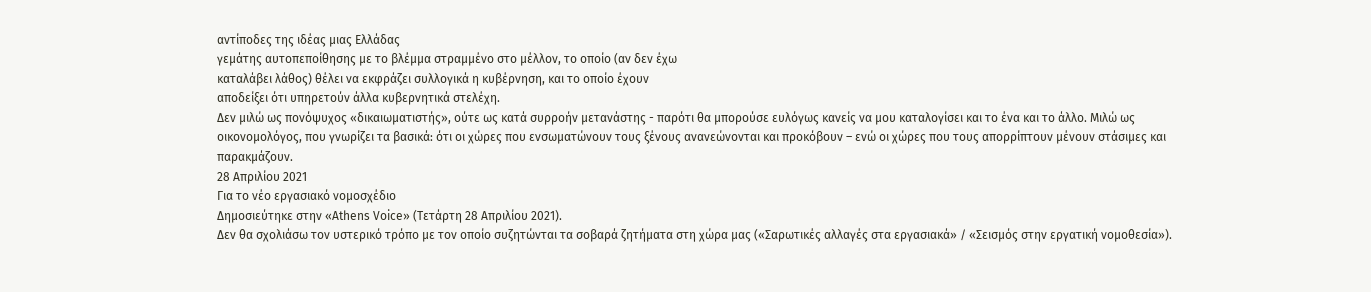αντίποδες της ιδέας μιας Ελλάδας
γεμάτης αυτοπεποίθησης με το βλέμμα στραμμένο στο μέλλον, το οποίο (αν δεν έχω
καταλάβει λάθος) θέλει να εκφράζει συλλογικά η κυβέρνηση, και το οποίο έχουν
αποδείξει ότι υπηρετούν άλλα κυβερνητικά στελέχη.
Δεν μιλώ ως πονόψυχος «δικαιωματιστής», ούτε ως κατά συρροήν μετανάστης - παρότι θα μπορούσε ευλόγως κανείς να μου καταλογίσει και το ένα και το άλλο. Μιλώ ως οικονομολόγος, που γνωρίζει τα βασικά: ότι οι χώρες που ενσωματώνουν τους ξένους ανανεώνονται και προκόβουν – ενώ οι χώρες που τους απορρίπτουν μένουν στάσιμες και παρακμάζουν.
28 Απριλίου 2021
Για το νέο εργασιακό νομοσχέδιο
Δημοσιεύτηκε στην «Athens Voice» (Τετάρτη 28 Απριλίου 2021).
Δεν θα σχολιάσω τον υστερικό τρόπο με τον οποίο συζητώνται τα σοβαρά ζητήματα στη χώρα μας («Σαρωτικές αλλαγές στα εργασιακά» / «Σεισμός στην εργατική νομοθεσία»).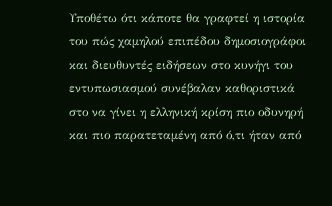Υποθέτω ότι κάποτε θα γραφτεί η ιστορία του πώς χαμηλού επιπέδου δημοσιογράφοι και διευθυντές ειδήσεων στο κυνήγι του εντυπωσιασμού συνέβαλαν καθοριστικά στο να γίνει η ελληνική κρίση πιο οδυνηρή και πιο παρατεταμένη από ό,τι ήταν από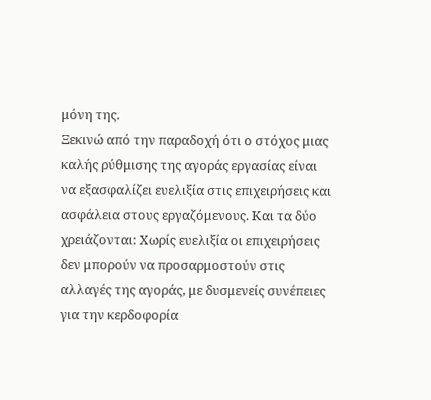μόνη της.
Ξεκινώ από την παραδοχή ότι ο στόχος μιας καλής ρύθμισης της αγοράς εργασίας είναι να εξασφαλίζει ευελιξία στις επιχειρήσεις και ασφάλεια στους εργαζόμενους. Και τα δύο χρειάζονται: Χωρίς ευελιξία οι επιχειρήσεις δεν μπορούν να προσαρμοστούν στις αλλαγές της αγοράς, με δυσμενείς συνέπειες για την κερδοφορία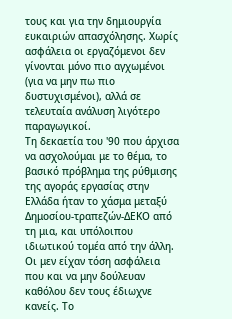τους και για την δημιουργία ευκαιριών απασχόλησης. Χωρίς ασφάλεια οι εργαζόμενοι δεν γίνονται μόνο πιο αγχωμένοι (για να μην πω πιο δυστυχισμένοι), αλλά σε τελευταία ανάλυση λιγότερο παραγωγικοί.
Τη δεκαετία του '90 που άρχισα να ασχολούμαι με το θέμα, το βασικό πρόβλημα της ρύθμισης της αγοράς εργασίας στην Ελλάδα ήταν το χάσμα μεταξύ Δημοσίου-τραπεζών-ΔΕΚΟ από τη μια, και υπόλοιπου ιδιωτικού τομέα από την άλλη. Οι μεν είχαν τόση ασφάλεια που και να μην δούλευαν καθόλου δεν τους έδιωχνε κανείς. Το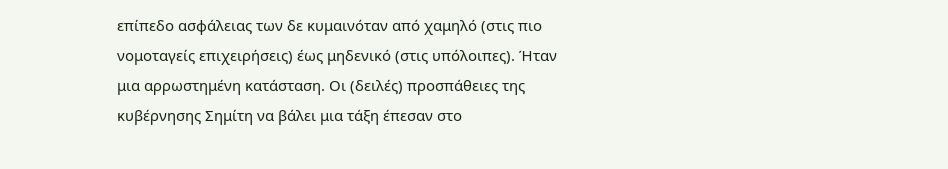επίπεδο ασφάλειας των δε κυμαινόταν από χαμηλό (στις πιο νομοταγείς επιχειρήσεις) έως μηδενικό (στις υπόλοιπες). Ήταν μια αρρωστημένη κατάσταση. Οι (δειλές) προσπάθειες της κυβέρνησης Σημίτη να βάλει μια τάξη έπεσαν στο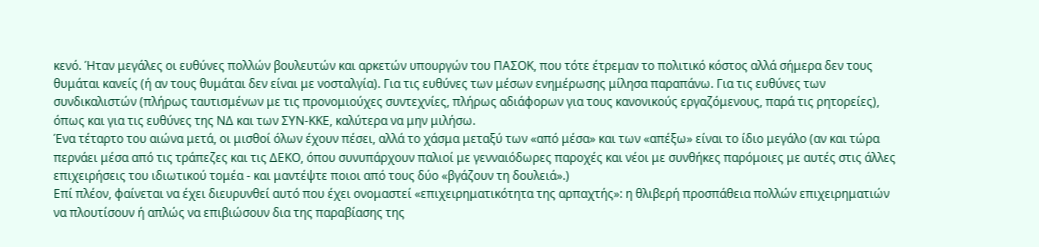κενό. Ήταν μεγάλες οι ευθύνες πολλών βουλευτών και αρκετών υπουργών του ΠΑΣΟΚ, που τότε έτρεμαν το πολιτικό κόστος αλλά σήμερα δεν τους θυμάται κανείς (ή αν τους θυμάται δεν είναι με νοσταλγία). Για τις ευθύνες των μέσων ενημέρωσης μίλησα παραπάνω. Για τις ευθύνες των συνδικαλιστών (πλήρως ταυτισμένων με τις προνομιούχες συντεχνίες, πλήρως αδιάφορων για τους κανονικούς εργαζόμενους, παρά τις ρητορείες), όπως και για τις ευθύνες της ΝΔ και των ΣΥΝ-ΚΚΕ, καλύτερα να μην μιλήσω.
Ένα τέταρτο του αιώνα μετά, οι μισθοί όλων έχουν πέσει, αλλά το χάσμα μεταξύ των «από μέσα» και των «απέξω» είναι το ίδιο μεγάλο (αν και τώρα περνάει μέσα από τις τράπεζες και τις ΔΕΚΟ, όπου συνυπάρχουν παλιοί με γενναιόδωρες παροχές και νέοι με συνθήκες παρόμοιες με αυτές στις άλλες επιχειρήσεις του ιδιωτικού τομέα - και μαντέψτε ποιοι από τους δύο «βγάζουν τη δουλειά».)
Επί πλέον, φαίνεται να έχει διευρυνθεί αυτό που έχει ονομαστεί «επιχειρηματικότητα της αρπαχτής»: η θλιβερή προσπάθεια πολλών επιχειρηματιών να πλουτίσουν ή απλώς να επιβιώσουν δια της παραβίασης της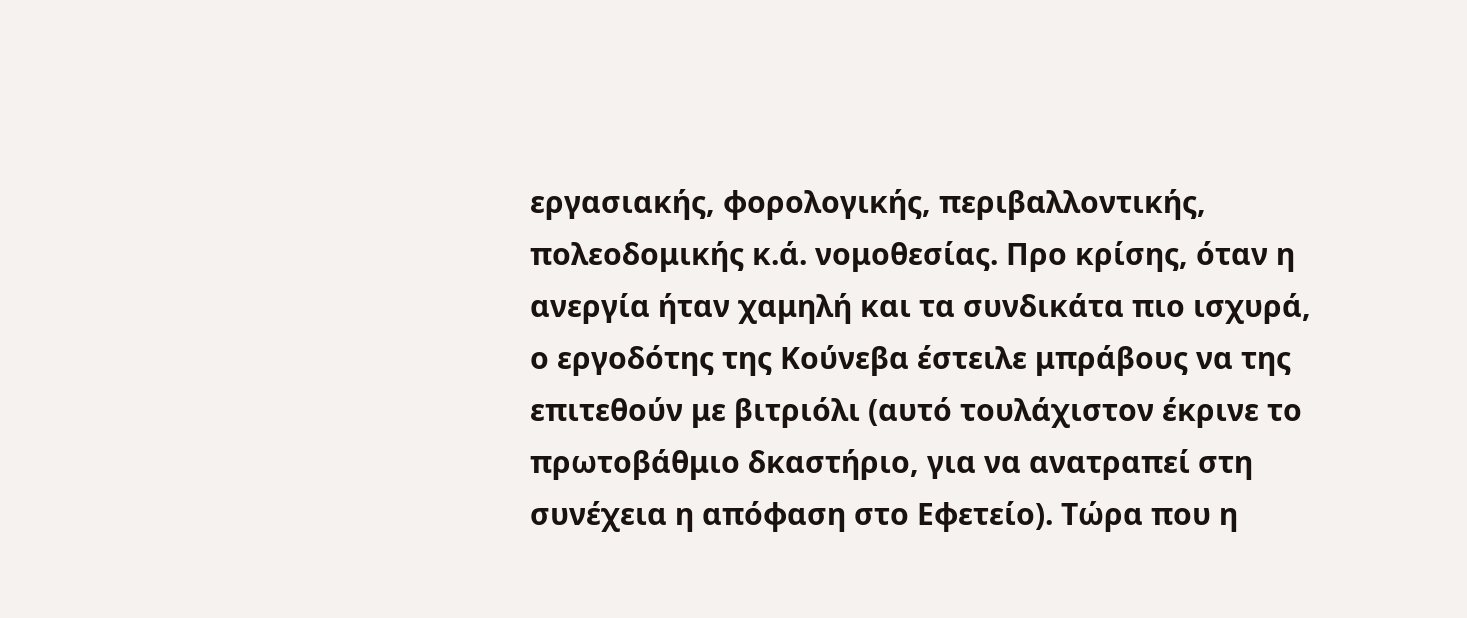εργασιακής, φορολογικής, περιβαλλοντικής, πολεοδομικής κ.ά. νομοθεσίας. Προ κρίσης, όταν η ανεργία ήταν χαμηλή και τα συνδικάτα πιο ισχυρά, ο εργοδότης της Κούνεβα έστειλε μπράβους να της επιτεθούν με βιτριόλι (αυτό τουλάχιστον έκρινε το πρωτοβάθμιο δκαστήριο, για να ανατραπεί στη συνέχεια η απόφαση στο Εφετείο). Τώρα που η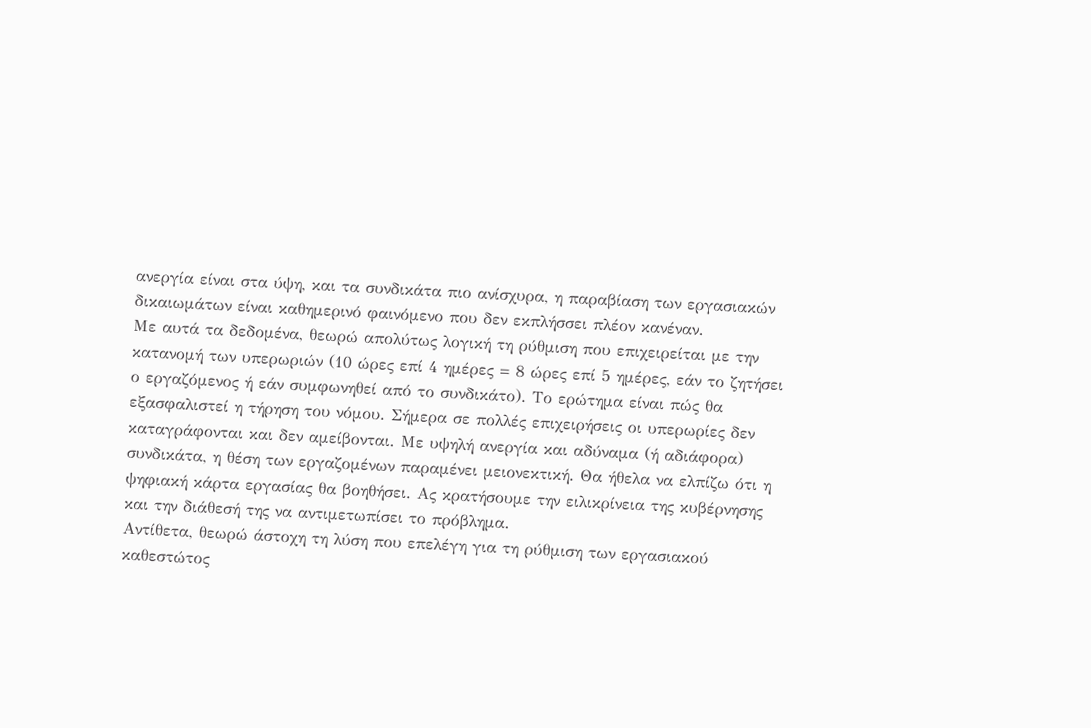ανεργία είναι στα ύψη, και τα συνδικάτα πιο ανίσχυρα, η παραβίαση των εργασιακών δικαιωμάτων είναι καθημερινό φαινόμενο που δεν εκπλήσσει πλέον κανέναν.
Με αυτά τα δεδομένα, θεωρώ απολύτως λογική τη ρύθμιση που επιχειρείται με την κατανομή των υπερωριών (10 ώρες επί 4 ημέρες = 8 ώρες επί 5 ημέρες, εάν το ζητήσει ο εργαζόμενος ή εάν συμφωνηθεί από το συνδικάτο). Το ερώτημα είναι πώς θα εξασφαλιστεί η τήρηση του νόμου. Σήμερα σε πολλές επιχειρήσεις οι υπερωρίες δεν καταγράφονται και δεν αμείβονται. Με υψηλή ανεργία και αδύναμα (ή αδιάφορα) συνδικάτα, η θέση των εργαζομένων παραμένει μειονεκτική. Θα ήθελα να ελπίζω ότι η ψηφιακή κάρτα εργασίας θα βοηθήσει. Ας κρατήσουμε την ειλικρίνεια της κυβέρνησης και την διάθεσή της να αντιμετωπίσει το πρόβλημα.
Αντίθετα, θεωρώ άστοχη τη λύση που επελέγη για τη ρύθμιση των εργασιακού καθεστώτος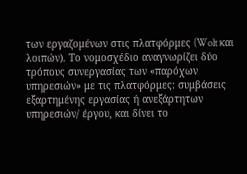των εργαζομένων στις πλατφόρμες (Wolt και λοιπών). Το νομοσχέδιο αναγνωρίζει δύο τρόπους συνεργασίας των «παρόχων υπηρεσιών» με τις πλατφόρμες: συμβάσεις εξαρτημένης εργασίας ή ανεξάρτητων υπηρεσιών/ έργου, και δίνει το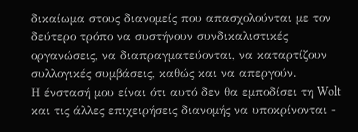δικαίωμα στους διανομείς που απασχολούνται με τον δεύτερο τρόπο να συστήνουν συνδικαλιστικές οργανώσεις, να διαπραγματεύονται, να καταρτίζουν συλλογικές συμβάσεις, καθώς και να απεργούν.
Η ένστασή μου είναι ότι αυτό δεν θα εμποδίσει τη Wolt και τις άλλες επιχειρήσεις διανομής να υποκρίνονται -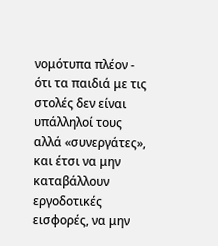νομότυπα πλέον - ότι τα παιδιά με τις στολές δεν είναι υπάλληλοί τους αλλά «συνεργάτες», και έτσι να μην καταβάλλουν εργοδοτικές εισφορές, να μην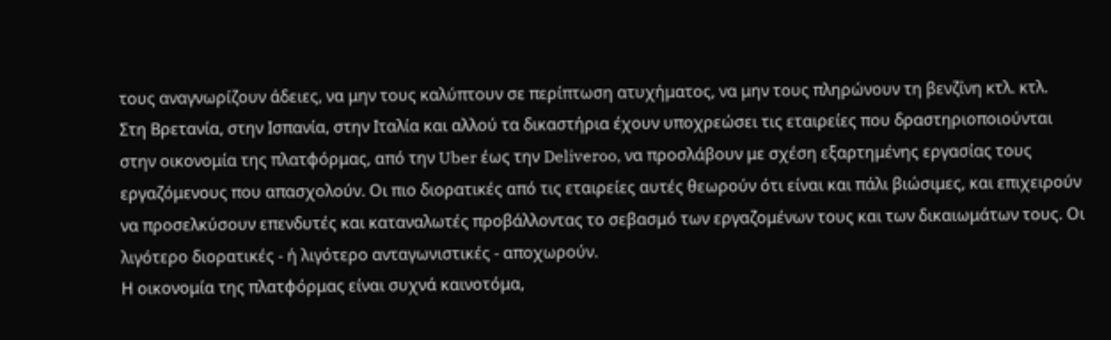τους αναγνωρίζουν άδειες, να μην τους καλύπτουν σε περίπτωση ατυχήματος, να μην τους πληρώνουν τη βενζίνη κτλ. κτλ.
Στη Βρετανία, στην Ισπανία, στην Ιταλία και αλλού τα δικαστήρια έχουν υποχρεώσει τις εταιρείες που δραστηριοποιούνται στην οικονομία της πλατφόρμας, από την Uber έως την Deliveroo, να προσλάβουν με σχέση εξαρτημένης εργασίας τους εργαζόμενους που απασχολούν. Οι πιο διορατικές από τις εταιρείες αυτές θεωρούν ότι είναι και πάλι βιώσιμες, και επιχειρούν να προσελκύσουν επενδυτές και καταναλωτές προβάλλοντας το σεβασμό των εργαζομένων τους και των δικαιωμάτων τους. Οι λιγότερο διορατικές - ή λιγότερο ανταγωνιστικές - αποχωρούν.
Η οικονομία της πλατφόρμας είναι συχνά καινοτόμα,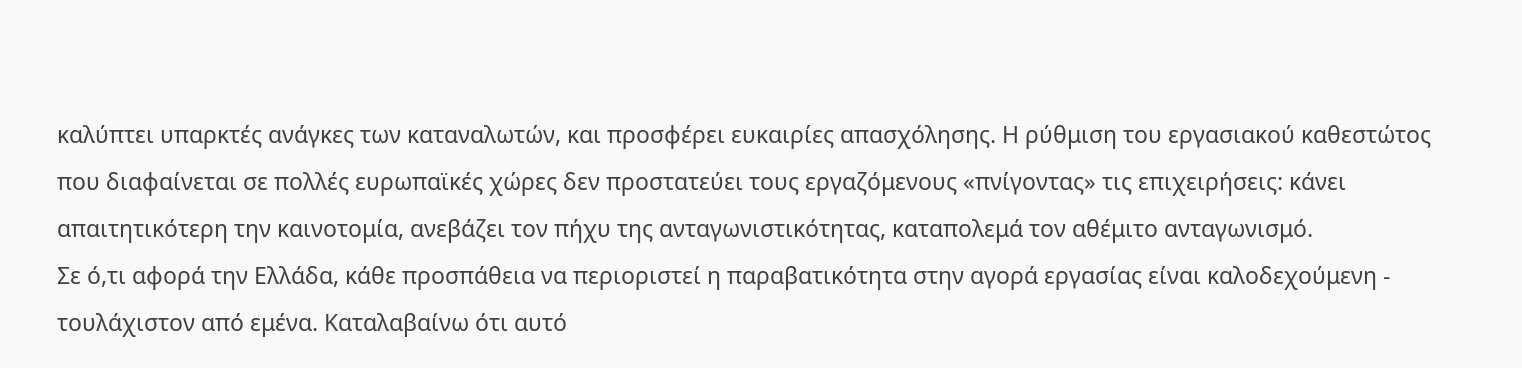καλύπτει υπαρκτές ανάγκες των καταναλωτών, και προσφέρει ευκαιρίες απασχόλησης. Η ρύθμιση του εργασιακού καθεστώτος που διαφαίνεται σε πολλές ευρωπαϊκές χώρες δεν προστατεύει τους εργαζόμενους «πνίγοντας» τις επιχειρήσεις: κάνει απαιτητικότερη την καινοτομία, ανεβάζει τον πήχυ της ανταγωνιστικότητας, καταπολεμά τον αθέμιτο ανταγωνισμό.
Σε ό,τι αφορά την Ελλάδα, κάθε προσπάθεια να περιοριστεί η παραβατικότητα στην αγορά εργασίας είναι καλοδεχούμενη - τουλάχιστον από εμένα. Καταλαβαίνω ότι αυτό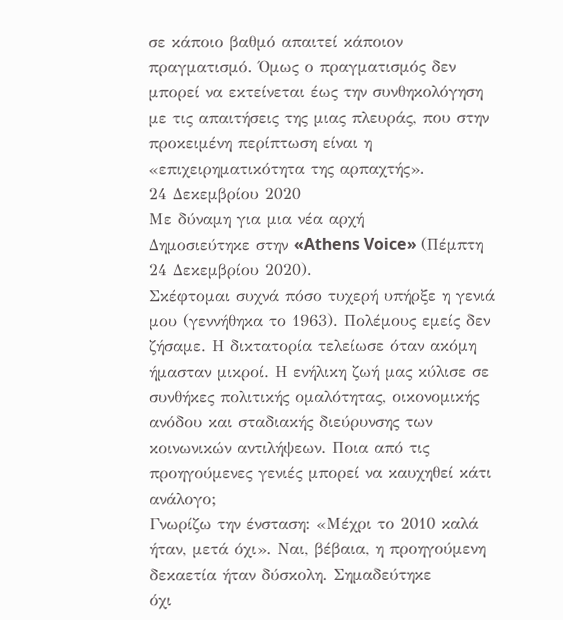σε κάποιο βαθμό απαιτεί κάποιον πραγματισμό. Όμως ο πραγματισμός δεν μπορεί να εκτείνεται έως την συνθηκολόγηση με τις απαιτήσεις της μιας πλευράς, που στην προκειμένη περίπτωση είναι η «επιχειρηματικότητα της αρπαχτής».
24 Δεκεμβρίου 2020
Με δύναμη για μια νέα αρχή
Δημοσιεύτηκε στην «Athens Voice» (Πέμπτη 24 Δεκεμβρίου 2020).
Σκέφτομαι συχνά πόσο τυχερή υπήρξε η γενιά μου (γεννήθηκα το 1963). Πολέμους εμείς δεν ζήσαμε. Η δικτατορία τελείωσε όταν ακόμη ήμασταν μικροί. Η ενήλικη ζωή μας κύλισε σε συνθήκες πολιτικής ομαλότητας, οικονομικής ανόδου και σταδιακής διεύρυνσης των κοινωνικών αντιλήψεων. Ποια από τις προηγούμενες γενιές μπορεί να καυχηθεί κάτι ανάλογο;
Γνωρίζω την ένσταση: «Μέχρι το 2010 καλά
ήταν, μετά όχι». Ναι, βέβαια, η προηγούμενη δεκαετία ήταν δύσκολη. Σημαδεύτηκε
όχι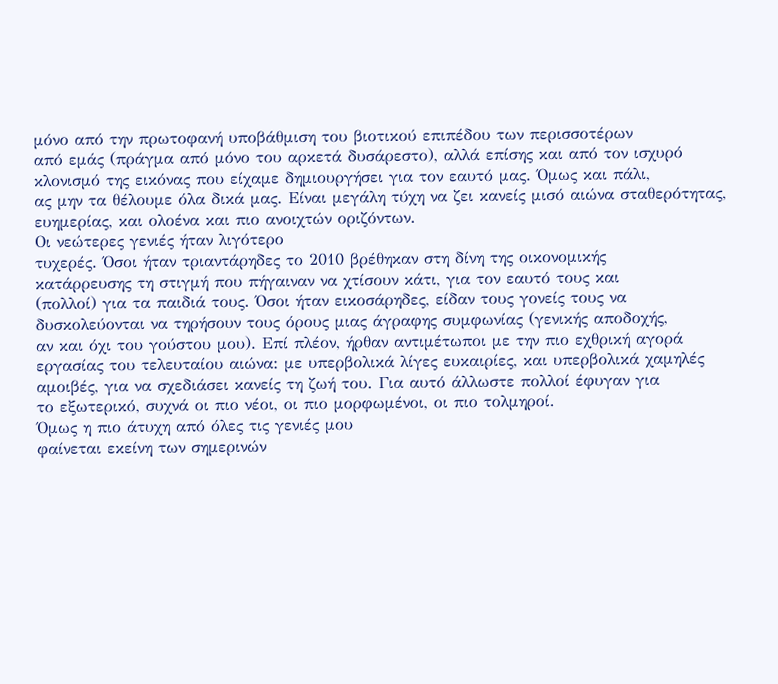μόνο από την πρωτοφανή υποβάθμιση του βιοτικού επιπέδου των περισσοτέρων
από εμάς (πράγμα από μόνο του αρκετά δυσάρεστο), αλλά επίσης και από τον ισχυρό
κλονισμό της εικόνας που είχαμε δημιουργήσει για τον εαυτό μας. Όμως και πάλι,
ας μην τα θέλουμε όλα δικά μας. Είναι μεγάλη τύχη να ζει κανείς μισό αιώνα σταθερότητας,
ευημερίας, και ολοένα και πιο ανοιχτών οριζόντων.
Οι νεώτερες γενιές ήταν λιγότερο
τυχερές. Όσοι ήταν τριαντάρηδες το 2010 βρέθηκαν στη δίνη της οικονομικής
κατάρρευσης τη στιγμή που πήγαιναν να χτίσουν κάτι, για τον εαυτό τους και
(πολλοί) για τα παιδιά τους. Όσοι ήταν εικοσάρηδες, είδαν τους γονείς τους να
δυσκολεύονται να τηρήσουν τους όρους μιας άγραφης συμφωνίας (γενικής αποδοχής,
αν και όχι του γούστου μου). Επί πλέον, ήρθαν αντιμέτωποι με την πιο εχθρική αγορά
εργασίας του τελευταίου αιώνα: με υπερβολικά λίγες ευκαιρίες, και υπερβολικά χαμηλές
αμοιβές, για να σχεδιάσει κανείς τη ζωή του. Για αυτό άλλωστε πολλοί έφυγαν για
το εξωτερικό, συχνά οι πιο νέοι, οι πιο μορφωμένοι, οι πιο τολμηροί.
Όμως η πιο άτυχη από όλες τις γενιές μου
φαίνεται εκείνη των σημερινών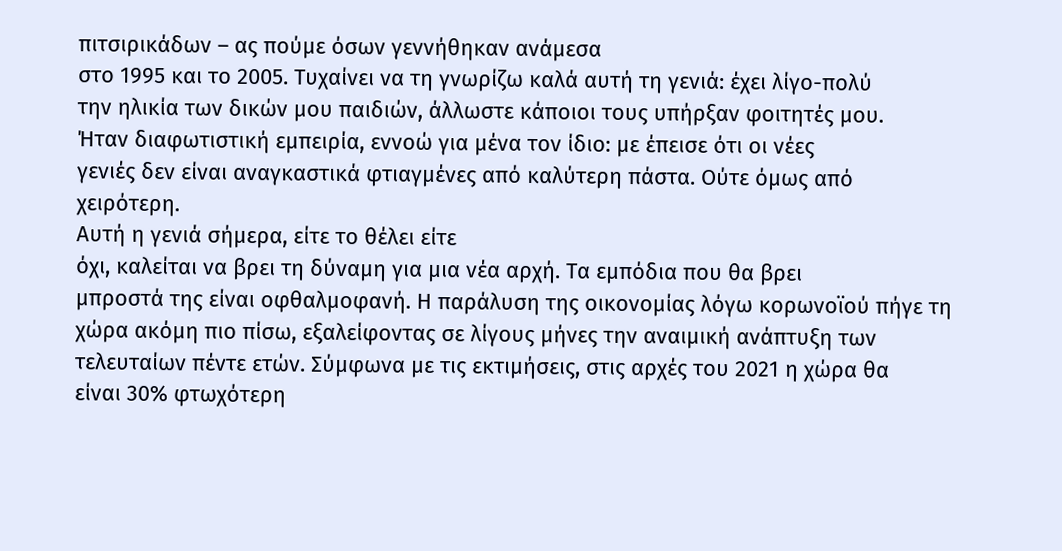πιτσιρικάδων – ας πούμε όσων γεννήθηκαν ανάμεσα
στο 1995 και το 2005. Τυχαίνει να τη γνωρίζω καλά αυτή τη γενιά: έχει λίγο-πολύ
την ηλικία των δικών μου παιδιών, άλλωστε κάποιοι τους υπήρξαν φοιτητές μου.
Ήταν διαφωτιστική εμπειρία, εννοώ για μένα τον ίδιο: με έπεισε ότι οι νέες
γενιές δεν είναι αναγκαστικά φτιαγμένες από καλύτερη πάστα. Ούτε όμως από
χειρότερη.
Αυτή η γενιά σήμερα, είτε το θέλει είτε
όχι, καλείται να βρει τη δύναμη για μια νέα αρχή. Τα εμπόδια που θα βρει
μπροστά της είναι οφθαλμοφανή. Η παράλυση της οικονομίας λόγω κορωνοϊού πήγε τη
χώρα ακόμη πιο πίσω, εξαλείφοντας σε λίγους μήνες την αναιμική ανάπτυξη των
τελευταίων πέντε ετών. Σύμφωνα με τις εκτιμήσεις, στις αρχές του 2021 η χώρα θα
είναι 30% φτωχότερη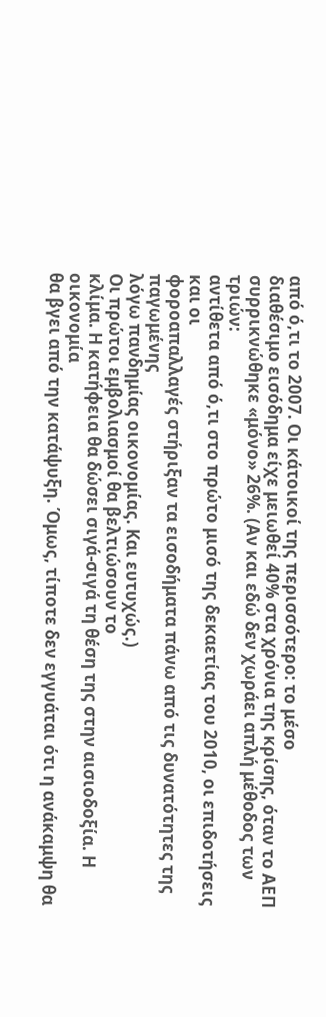από ό,τι το 2007. Οι κάτοικοί της περισσότερο: το μέσο
διαθέσιμο εισόδημα είχε μειωθεί 40% στα χρόνια της κρίσης, όταν το ΑΕΠ
συρρικνώθηκε «μόνο» 26%. (Αν και εδώ δεν χωράει απλή μέθοδος των τριών:
αντίθετα από ό,τι στο πρώτο μισό της δεκαετίας του 2010, οι επιδοτήσεις και οι
φοροαπαλλαγές στήριξαν τα εισοδήματα πάνω από τις δυνατότητες της παγωμένης
λόγω πανδημίας οικονομίας. Και ευτυχώς.)
Οι πρώτοι εμβολιασμοί θα βελτιώσουν το
κλίμα. Η κατήφεια θα δώσει σιγά-σιγά τη θέση της στην αισιοδοξία. Η οικονομία
θα βγει από την κατάψυξη. Όμως, τίποτε δεν εγγυάται ότι η ανάκαμψη θα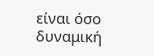είναι όσο
δυναμική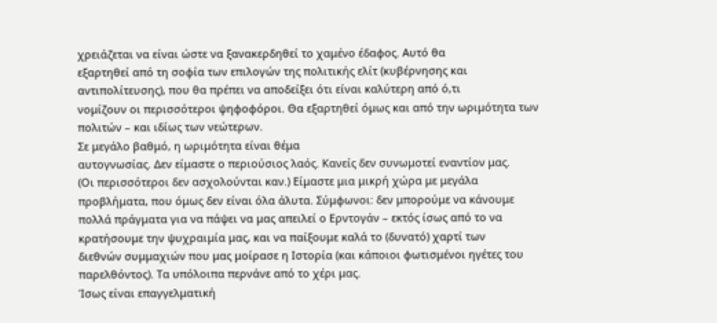χρειάζεται να είναι ώστε να ξανακερδηθεί το χαμένο έδαφος. Αυτό θα
εξαρτηθεί από τη σοφία των επιλογών της πολιτικής ελίτ (κυβέρνησης και
αντιπολίτευσης), που θα πρέπει να αποδείξει ότι είναι καλύτερη από ό,τι
νομίζουν οι περισσότεροι ψηφοφόροι. Θα εξαρτηθεί όμως και από την ωριμότητα των
πολιτών – και ιδίως των νεώτερων.
Σε μεγάλο βαθμό, η ωριμότητα είναι θέμα
αυτογνωσίας. Δεν είμαστε ο περιούσιος λαός. Κανείς δεν συνωμοτεί εναντίον μας.
(Οι περισσότεροι δεν ασχολούνται καν.) Είμαστε μια μικρή χώρα με μεγάλα
προβλήματα, που όμως δεν είναι όλα άλυτα. Σύμφωνοι: δεν μπορούμε να κάνουμε
πολλά πράγματα για να πάψει να μας απειλεί ο Ερντογάν – εκτός ίσως από το να
κρατήσουμε την ψυχραιμία μας, και να παίξουμε καλά το (δυνατό) χαρτί των
διεθνών συμμαχιών που μας μοίρασε η Ιστορία (και κάποιοι φωτισμένοι ηγέτες του
παρελθόντος). Τα υπόλοιπα περνάνε από το χέρι μας.
Ίσως είναι επαγγελματική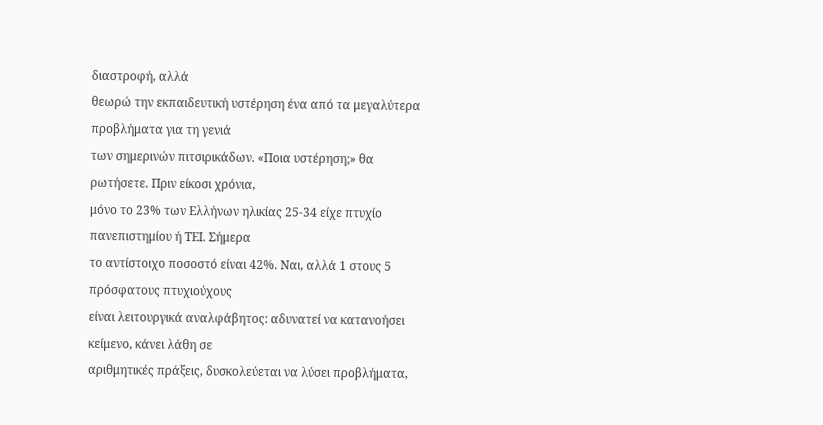διαστροφή, αλλά
θεωρώ την εκπαιδευτική υστέρηση ένα από τα μεγαλύτερα προβλήματα για τη γενιά
των σημερινών πιτσιρικάδων. «Ποια υστέρηση;» θα ρωτήσετε. Πριν είκοσι χρόνια,
μόνο το 23% των Ελλήνων ηλικίας 25-34 είχε πτυχίο πανεπιστημίου ή ΤΕΙ. Σήμερα
το αντίστοιχο ποσοστό είναι 42%. Ναι, αλλά 1 στους 5 πρόσφατους πτυχιούχους
είναι λειτουργικά αναλφάβητος: αδυνατεί να κατανοήσει κείμενο, κάνει λάθη σε
αριθμητικές πράξεις, δυσκολεύεται να λύσει προβλήματα,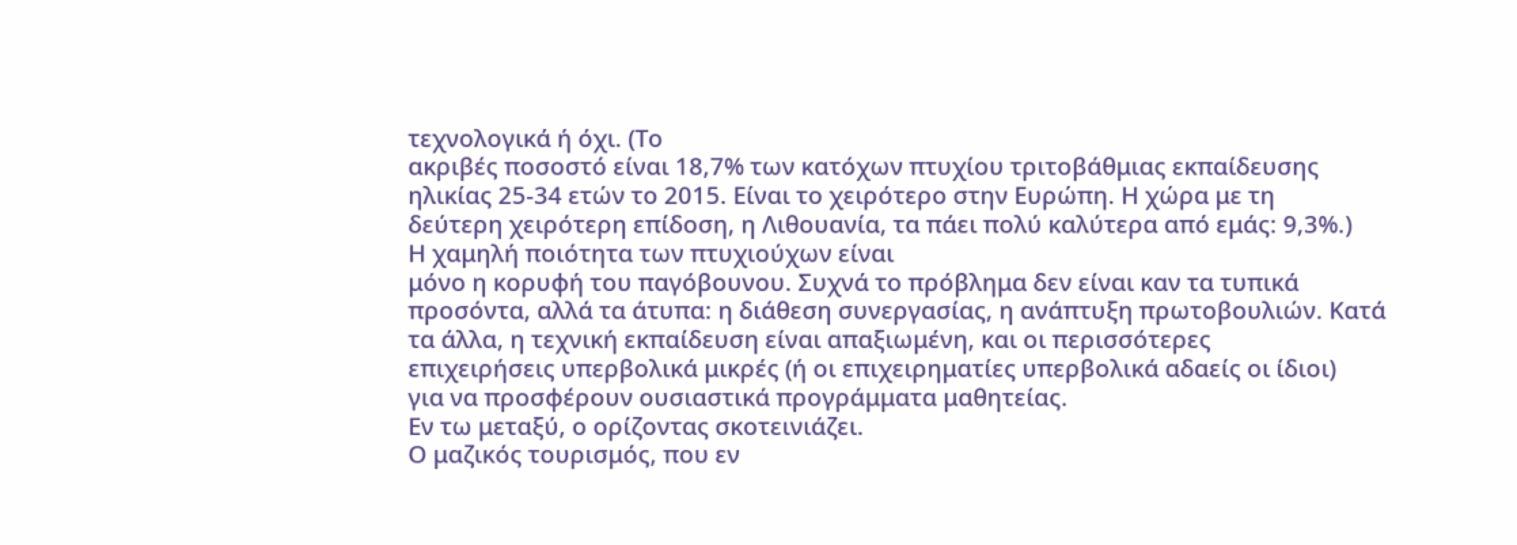τεχνολογικά ή όχι. (Το
ακριβές ποσοστό είναι 18,7% των κατόχων πτυχίου τριτοβάθμιας εκπαίδευσης
ηλικίας 25-34 ετών το 2015. Είναι το χειρότερο στην Ευρώπη. Η χώρα με τη
δεύτερη χειρότερη επίδοση, η Λιθουανία, τα πάει πολύ καλύτερα από εμάς: 9,3%.)
Η χαμηλή ποιότητα των πτυχιούχων είναι
μόνο η κορυφή του παγόβουνου. Συχνά το πρόβλημα δεν είναι καν τα τυπικά
προσόντα, αλλά τα άτυπα: η διάθεση συνεργασίας, η ανάπτυξη πρωτοβουλιών. Κατά
τα άλλα, η τεχνική εκπαίδευση είναι απαξιωμένη, και οι περισσότερες
επιχειρήσεις υπερβολικά μικρές (ή οι επιχειρηματίες υπερβολικά αδαείς οι ίδιοι)
για να προσφέρουν ουσιαστικά προγράμματα μαθητείας.
Εν τω μεταξύ, ο ορίζοντας σκοτεινιάζει.
Ο μαζικός τουρισμός, που εν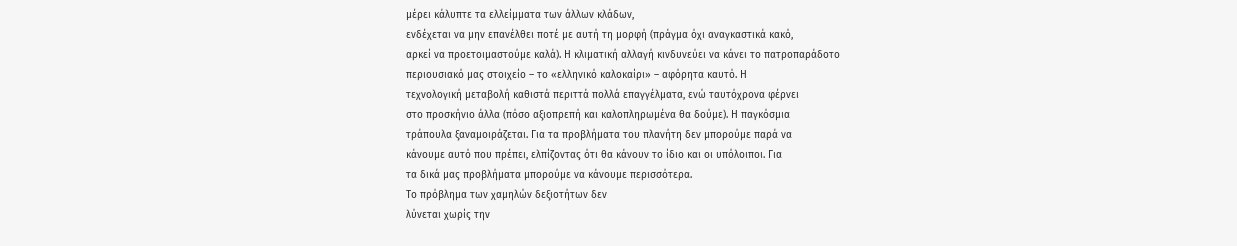μέρει κάλυπτε τα ελλείμματα των άλλων κλάδων,
ενδέχεται να μην επανέλθει ποτέ με αυτή τη μορφή (πράγμα όχι αναγκαστικά κακό,
αρκεί να προετοιμαστούμε καλά). Η κλιματική αλλαγή κινδυνεύει να κάνει το πατροπαράδοτο
περιουσιακό μας στοιχείο – το «ελληνικό καλοκαίρι» – αφόρητα καυτό. Η
τεχνολογική μεταβολή καθιστά περιττά πολλά επαγγέλματα, ενώ ταυτόχρονα φέρνει
στο προσκήνιο άλλα (πόσο αξιοπρεπή και καλοπληρωμένα θα δούμε). Η παγκόσμια
τράπουλα ξαναμοιράζεται. Για τα προβλήματα του πλανήτη δεν μπορούμε παρά να
κάνουμε αυτό που πρέπει, ελπίζοντας ότι θα κάνουν το ίδιο και οι υπόλοιποι. Για
τα δικά μας προβλήματα μπορούμε να κάνουμε περισσότερα.
Το πρόβλημα των χαμηλών δεξιοτήτων δεν
λύνεται χωρίς την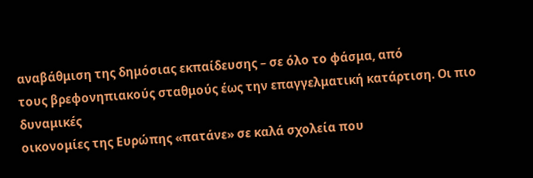αναβάθμιση της δημόσιας εκπαίδευσης – σε όλο το φάσμα, από
τους βρεφονηπιακούς σταθμούς έως την επαγγελματική κατάρτιση. Οι πιο δυναμικές
οικονομίες της Ευρώπης «πατάνε» σε καλά σχολεία που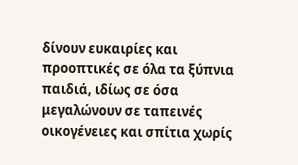δίνουν ευκαιρίες και
προοπτικές σε όλα τα ξύπνια παιδιά, ιδίως σε όσα μεγαλώνουν σε ταπεινές
οικογένειες και σπίτια χωρίς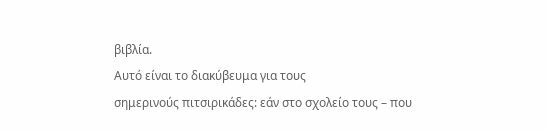βιβλία.
Αυτό είναι το διακύβευμα για τους
σημερινούς πιτσιρικάδες: εάν στο σχολείο τους – που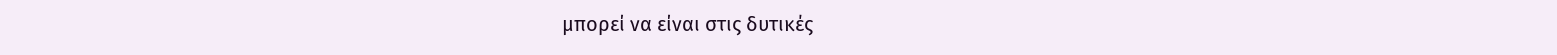μπορεί να είναι στις δυτικές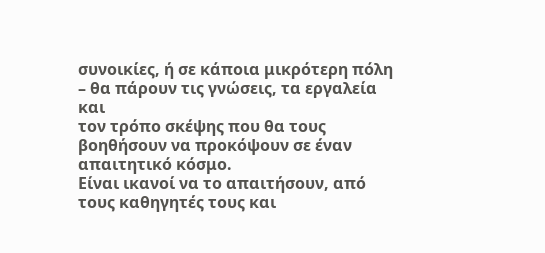συνοικίες, ή σε κάποια μικρότερη πόλη – θα πάρουν τις γνώσεις, τα εργαλεία και
τον τρόπο σκέψης που θα τους βοηθήσουν να προκόψουν σε έναν απαιτητικό κόσμο.
Είναι ικανοί να το απαιτήσουν, από τους καθηγητές τους και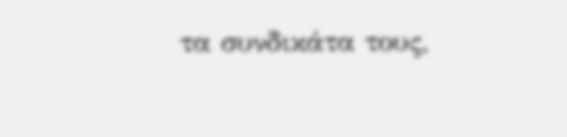τα συνδικάτα τους,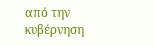από την κυβέρνηση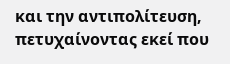και την αντιπολίτευση, πετυχαίνοντας εκεί που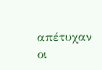απέτυχαν οι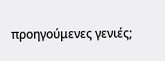προηγούμενες γενιές;